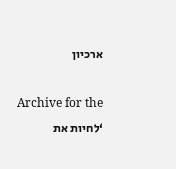ארכיון

Archive for the ‘לחיות את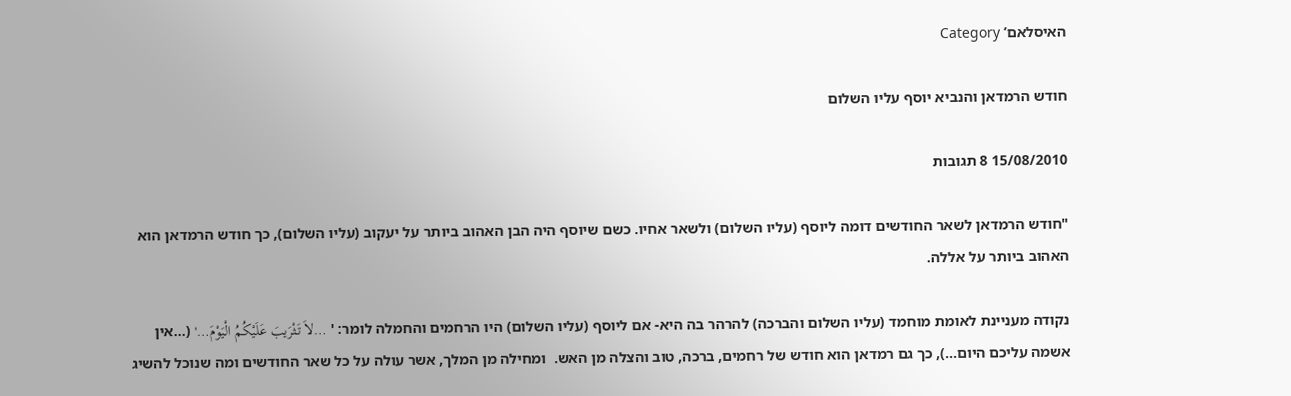האיסלאם’ Category

חודש הרמדאן והנביא יוסף עליו השלום

15/08/2010 8 תגובות

"חודש הרמדאן לשאר החודשים דומה ליוסף (עליו השלום) ולשאר אחיו. כשם שיוסף היה הבן האהוב ביותר על יעקוב (עליו השלום), כך חודש הרמדאן הוא האהוב ביותר על אללה.

נקודה מעניינת לאומת מוחמד (עליו השלום והברכה) להרהר בה היא- אם ליוסף (עליו השלום) היו הרחמים והחמלה לומר: ' …لاَ تَثْرَيبَ عَلَيْكُمُ الْيَوْمَ…' (…אין אשמה עליכם היום…), כך גם רמדאן הוא חודש של רחמים, ברכה, טוב והצלה מן האש.  ומחילה מן המלך, אשר עולה על כל שאר החודשים ומה שנוכל להשיג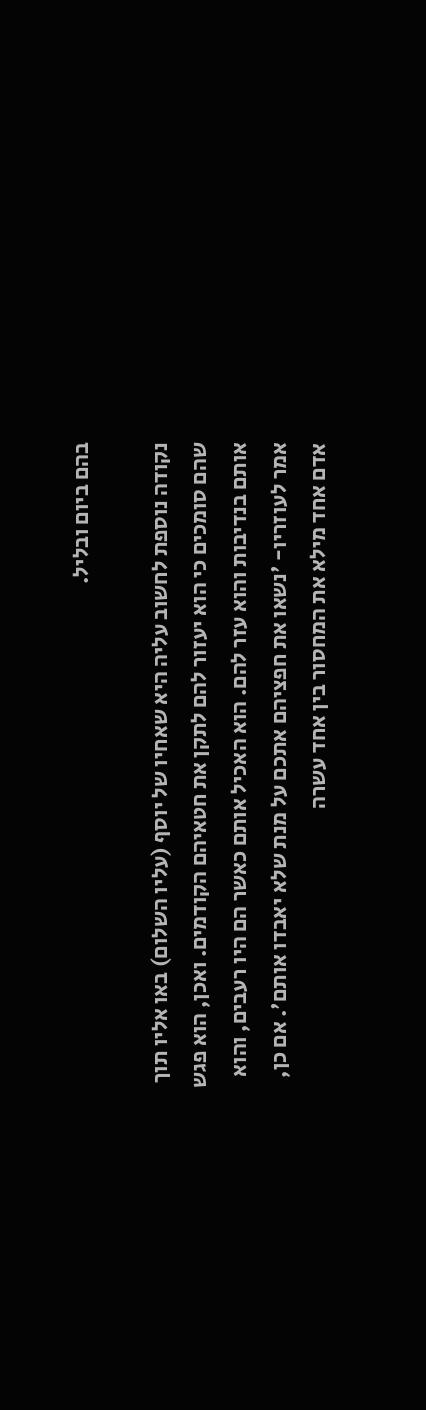בהם ביום ובליל.

נקודה נוספת לחשוב עליה היא שאחיו של יוסף (עליו השלום) באו אליו תוך שהם סומכים כי הוא יעזור להם לתקן את חטאיהם הקודמים. ואכן, הוא פגש אותם בנדיבות והוא עזר להם. הוא האכיל אותם כאשר הם היו רעבים, והוא אמר לעוזריו- 'נשאו את חפציהם אתכם על מנת שלא יאבדו אותם'. אם כן, אדם אחד מילא את המחסור בין אחד עשרה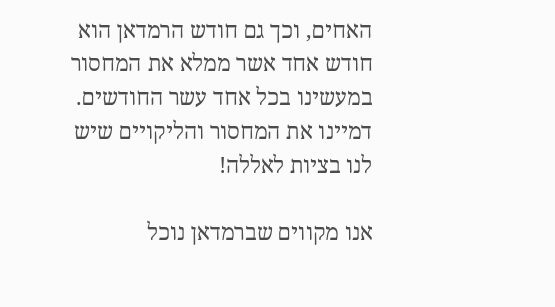האחים, וכך גם חודש הרמדאן הוא חודש אחד אשר ממלא את המחסור במעשינו בכל אחד עשר החודשים. דמיינו את המחסור והליקויים שיש לנו בציות לאללה!

אנו מקווים שברמדאן נוכל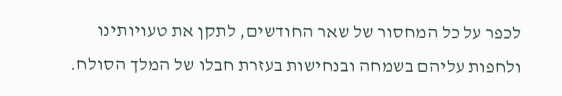לכפר על כל המחסור של שאר החודשים, לתקן את טעויותינו ולחפות עליהם בשמחה ובנחישות בעזרת חבלו של המלך הסולח.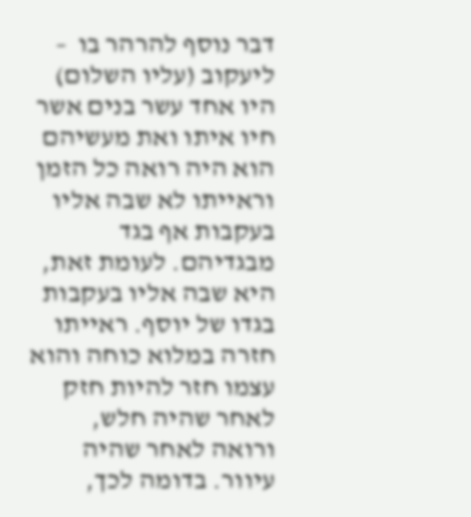דבר נוסף להרהר בו  – ליעקוב (עליו השלום) היו אחד עשר בנים אשר חיו איתו ואת מעשיהם הוא היה רואה כל הזמן וראייתו לא שבה אליו בעקבות אף בגד מבגדיהם. לעומת זאת, היא שבה אליו בעקבות בגדו של יוסף. ראייתו חזרה במלוא כוחה והוא עצמו חזר להיות חזק לאחר שהיה חלש, ורואה לאחר שהיה עיוור. בדומה לכך,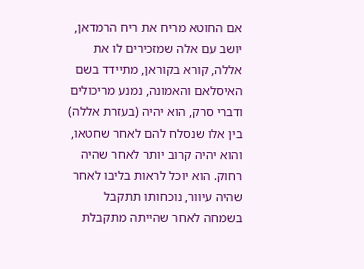אם החוטא מריח את ריח הרמדאן, יושב עם אלה שמזכירים לו את אללה, קורא בקוראן, מתיידד בשם האיסלאם והאמונה, נמנע מריכולים ודברי סרק, הוא יהיה (בעזרת אללה) בין אלו שנסלח להם לאחר שחטאו, והוא יהיה קרוב יותר לאחר שהיה רחוק. הוא יוכל לראות בליבו לאחר שהיה עיוור, נוכחותו תתקבל בשמחה לאחר שהייתה מתקבלת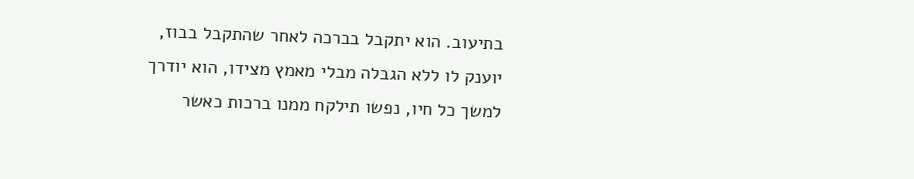בתיעוב. הוא יתקבל בברכה לאחר שהתקבל בבוז, יוענק לו ללא הגבלה מבלי מאמץ מצידו, הוא יודרך למשך כל חיו, נפשו תילקח ממנו ברכות כאשר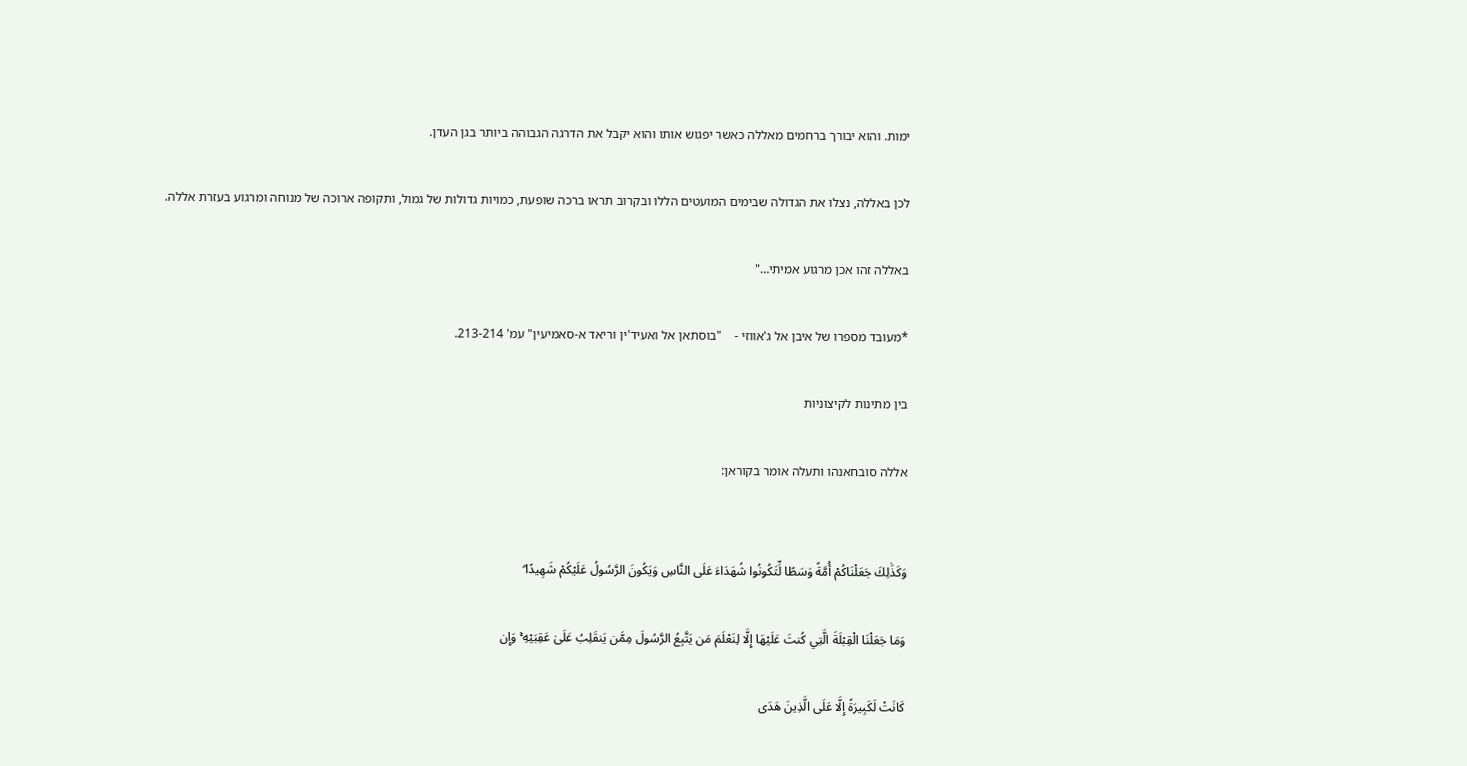ימות. והוא יבורך ברחמים מאללה כאשר יפגוש אותו והוא יקבל את הדרגה הגבוהה ביותר בגן העדן.

לכן באללה, נצלו את הגדולה שבימים המועטים הללו ובקרוב תראו ברכה שופעת, כמויות גדולות של גמול, ותקופה ארוכה של מנוחה ומרגוע בעזרת אללה.

באללה זהו אכן מרגוע אמיתי…"

*מעובד מספרו של איבן אל ג'אווזי -    "בוסתאן אל ואעיד'ין וריאד א-סאמיעין" עמ' 213-214.

בין מתינות לקיצוניות

אללה סובחאנהו ותעלה אומר בקוראן:


وَكَذَٰلِكَ جَعَلْنَاكُمْ أُمَّةً وَسَطًا لِّتَكُونُوا شُهَدَاءَ عَلَى النَّاسِ وَيَكُونَ الرَّسُولُ عَلَيْكُمْ شَهِيدًا ۗ

وَمَا جَعَلْنَا الْقِبْلَةَ الَّتِي كُنتَ عَلَيْهَا إِلَّا لِنَعْلَمَ مَن يَتَّبِعُ الرَّسُولَ مِمَّن يَنقَلِبُ عَلَىٰ عَقِبَيْهِ ۚ وَإِن

كَانَتْ لَكَبِيرَةً إِلَّا عَلَى الَّذِينَ هَدَى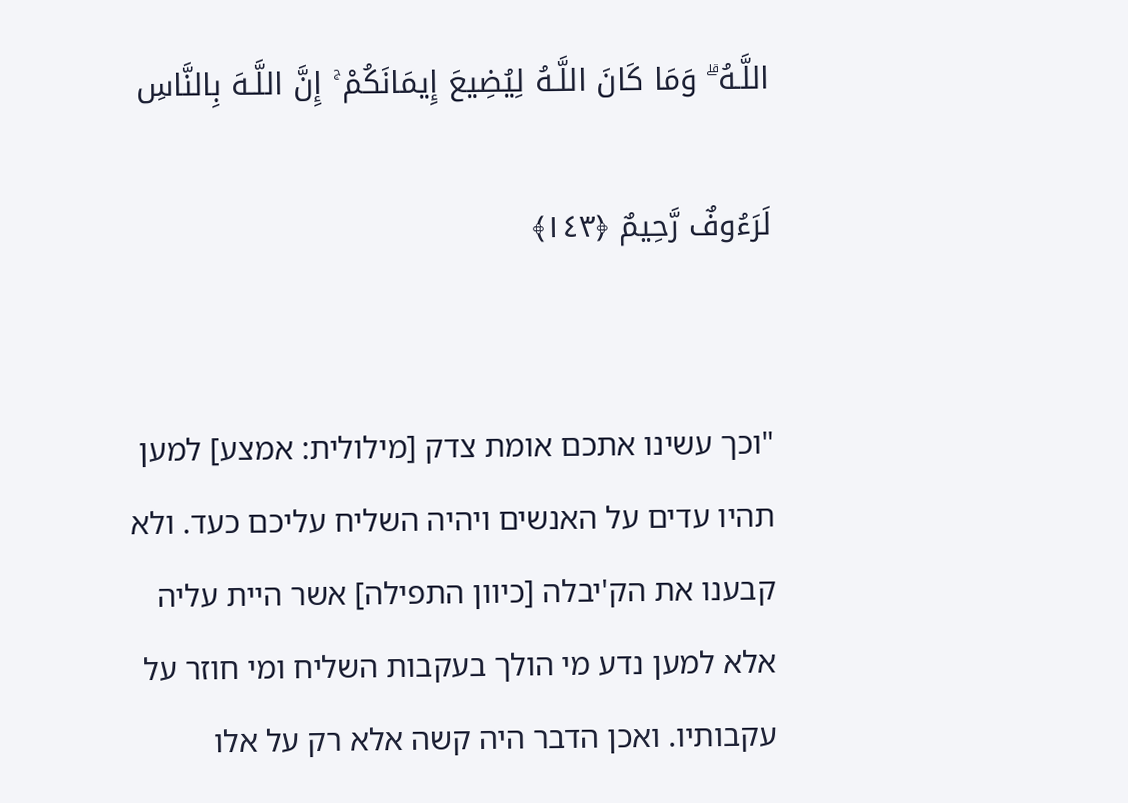اللَّـهُ ۗ وَمَا كَانَ اللَّـهُ لِيُضِيعَ إِيمَانَكُمْ ۚ إِنَّ اللَّـهَ بِالنَّاسِ

لَرَءُوفٌ رَّحِيمٌ ﴿١٤٣﴾


"וכך עשינו אתכם אומת צדק [מילולית: אמצע] למען תהיו עדים על האנשים ויהיה השליח עליכם כעד. ולא קבענו את הק'יבלה [כיוון התפילה] אשר היית עליה אלא למען נדע מי הולך בעקבות השליח ומי חוזר על עקבותיו. ואכן הדבר היה קשה אלא רק על אלו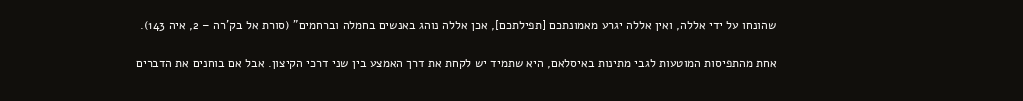שהונחו על ידי אללה, ואין אללה יגרע מאמונתכם [תפילתכם], אכן אללה נוהג באנשים בחמלה וברחמים" (סורת אל בק'רה – 2, איה 143).

אחת מהתפיסות המוטעות לגבי מתינות באיסלאם, היא שתמיד יש לקחת את דרך האמצע בין שני דרכי הקיצון. אבל אם בוחנים את הדברים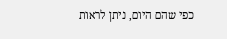כפי שהם היום, ניתן לראות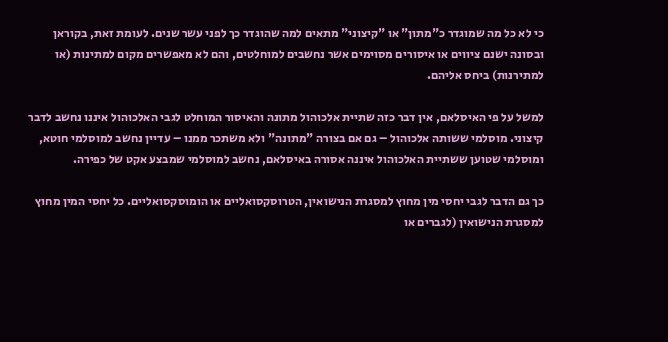כי לא כל מה שמוגדר כ"מתון" או "קיצוני" מתאים למה שהוגדר כך לפני עשר שנים. לעומת זאת, בקוראן ובסונה ישנם ציווים או איסורים מסוימים אשר נחשבים למוחלטים, והם לא מאפשרים מקום למתינות (או למתירנות) ביחס אליהם.

למשל על פי האיסלאם, אין דבר כזה שתיית אלכוהול מתונה והאיסור המוחלט לגבי האלכוהול איננו נחשב לדבר קיצוני. מוסלמי ששותה אלכוהול – גם אם בצורה "מתונה" ולא משתכר ממנו – עדיין נחשב למוסלמי חוטא, ומוסלמי שטוען ששתיית האלכוהול איננה אסורה באיסלאם, נחשב למוסלמי שמבצע אקט של כפירה.

כך גם הדבר לגבי יחסי מין מחוץ למסגרת הנישואין, הטרוסקסואליים או הומוסקסואליים. כל יחסי המין מחוץ למסגרת הנישואין (לגברים או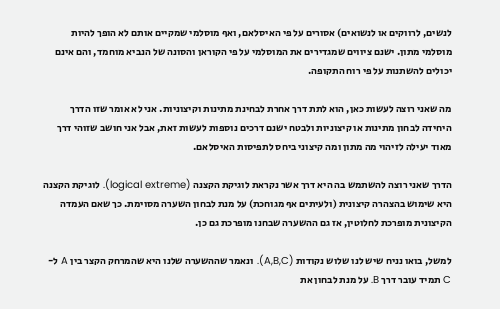לנשים, לרווקים או לנשואים) אסורים על פי האיסלאם, ואף מוסלמי שמקיים אותם לא הופך להיות מוסלמי מתון. ישנם ציווים שמגדירים את המוסלמי על פי הקוראן והסונה של הנביא מוחמד, והם אינם יכולים להשתנות על פי רוח התקופה.

מה שאני רוצה לעשות כאן, הוא לתת דרך אחרת לבחינת מתינות וקיצוניות. אני לא אומר שזו הדרך היחידה לבחון מתינות או קיצוניות ולבטח ישנם דרכים נוספות לעשות זאת, אבל אני חושב שזוהי דרך מאוד יעילה לזיהוי מה מתון ומה קיצוני ביחס לתפיסות האיסלאם.

הדרך שאני רוצה להשתמש בה היא דרך אשר נקראת לוגיקת הקצנה (logical extreme). לוגיקת הקצנה היא שימוש בהצהרה קיצונית (ולעיתים אף מגוחכת) על מנת לבחון השערה מסוימת. כך שאם העמדה הקיצונית מופרכת לחלוטין, אז גם ההשערה שבחנו מופרכת גם כן.

למשל, בואו נניח שיש לנו שלוש נקודות (A,B,C). ונאמר שההשערה שלנו היא שהמרחק הקצר בין A ל- C תמיד עובר דרך B. על מנת לבחון את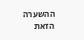ההשערה הזאת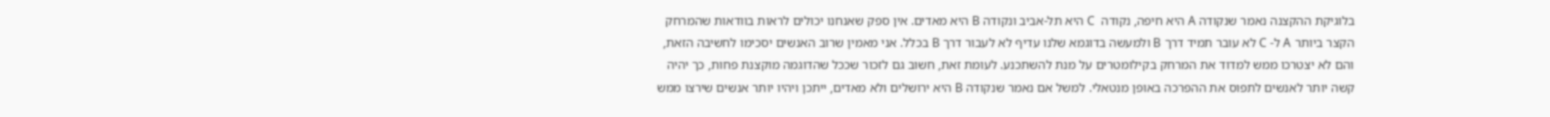בלוגיקת ההקצנה נאמר שנקודה A היא חיפה, נקודה  C היא תל-אביב ונקודה B היא מאדים. אין ספק שאנחנו יכולים לראות בוודאות שהמרחק הקצר ביותר A ל- C לא עובר תמיד דרך B ולמעשה בדוגמא שלנו עדיף לא לעבור דרך B בכלל. אני מאמין שרוב האנשים יסכימו לחשיבה הזאת, והם לא יצטרכו ממש למדוד את המרחק בקילומטרים על מנת להשתכנע. לעומת זאת, חשוב גם לזכור שככל שהדוגמה מוקצנת פחות, כך יהיה קשה יותר לאנשים לתפוס את ההפרכה באופן מנטאלי. למשל אם נאמר שנקודה B היא ירושלים ולא מאדים, ייתכן ויהיו יותר אנשים שירצו ממש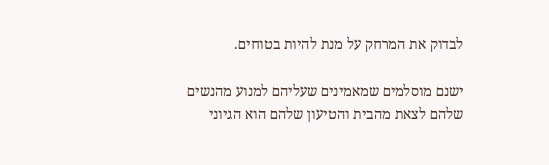לבדוק את המרחק על מנת להיות בטוחים.

ישנם מוסלמים שמאמינים שעליהם למנוע מהנשים שלהם לצאת מהבית והטיעון שלהם הוא הגיוני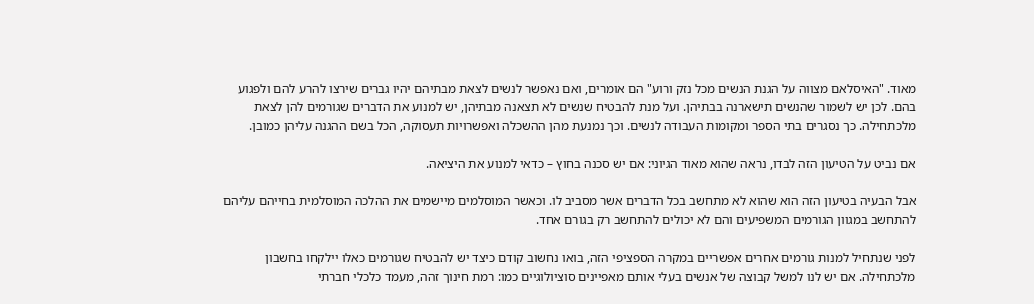מאוד. "האיסלאם מצווה על הגנת הנשים מכל נזק ורוע" הם אומרים, ואם נאפשר לנשים לצאת מבתיהם יהיו גברים שירצו להרע להם ולפגוע בהם. לכן יש לשמור שהנשים תישארנה בבתיהן. ועל מנת להבטיח שנשים לא תצאנה מבתיהן, יש למנוע את הדברים שגורמים להן לצאת מלכתחילה. כך נסגרים בתי הספר ומקומות העבודה לנשים. וכך נמנעת מהן ההשכלה ואפשרויות תעסוקה, הכל בשם ההגנה עליהן כמובן.

אם נביט על הטיעון הזה לבדו, נראה שהוא מאוד הגיוני: אם יש סכנה בחוץ – כדאי למנוע את היציאה.

אבל הבעיה בטיעון הזה הוא שהוא לא מתחשב בכל הדברים אשר מסביב לו. וכאשר המוסלמים מיישמים את ההלכה המוסלמית בחייהם עליהם להתחשב במגוון הגורמים המשפיעים והם לא יכולים להתחשב רק בגורם אחד.

לפני שנתחיל למנות גורמים אחרים אפשריים במקרה הספציפי הזה, בואו נחשוב קודם כיצד יש להבטיח שגורמים כאלו יילקחו בחשבון מלכתחילה. אם יש לנו למשל קבוצה של אנשים בעלי אותם מאפיינים סוציולוגיים כמו: רמת חינוך זהה, מעמד כלכלי חברתי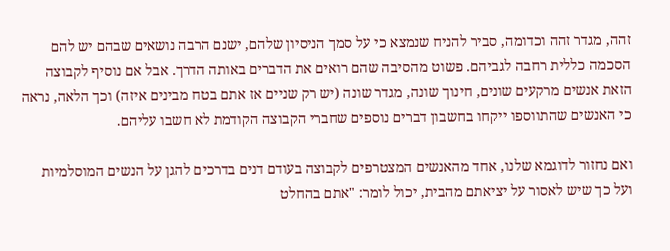זהה, מגדר זהה וכדומה, סביר להניח שנמצא כי על סמך הניסיון שלהם, ישנם הרבה נושאים שבהם יש להם הסכמה כללית רחבה לגביהם. פשוט מהסיבה שהם רואים את הדברים באותה הדרך. אבל אם נוסיף לקבוצה הזאת אנשים מרקעים שונים, חינוך שונה, מגדר שונה (יש רק שניים אז אתם בטח מבינים איזה) וכך הלאה, נראה כי האנשים שהתווספו ייקחו בחשבון דברים נוספים שחברי הקבוצה הקודמת לא חשבו עליהם.

ואם נחזור לדוגמא שלנו, אחד מהאנשים המצטרפים לקבוצה בעודם דנים בדרכים להגן על הנשים המוסלמיות ועל כך שיש לאסור על יציאתם מהבית, יכול לומר: "אתם בהחלט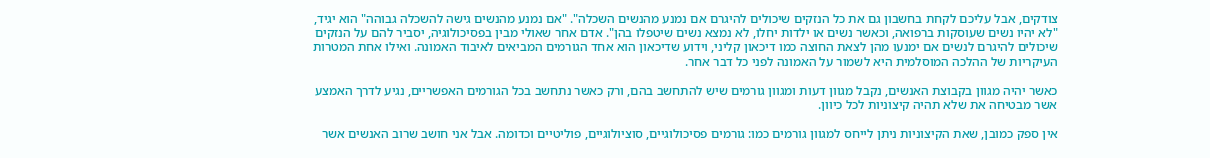צודקים, אבל עליכם לקחת בחשבון גם את כל הנזקים שיכולים להיגרם אם נמנע מהנשים השכלה". "אם נמנע מהנשים גישה להשכלה גבוהה" הוא יגיד, "לא יהיו נשים שעוסקות ברפואה, וכאשר נשים או ילדות יחלו, לא נמצא נשים שיטפלו בהן". אדם אחר שאולי מבין בפסיכולוגיה, יסביר להם על הנזקים שיכולים להיגרם לנשים אם ימנעו מהן לצאת החוצה כמו דיכאון קליני, וידוע שדיכאון הוא אחד הגורמים המביאים לאיבוד האמונה. ואילו אחת המטרות העיקריות של ההלכה המוסלמית היא לשמור על האמונה לפני כל דבר אחר.

כאשר יהיה מגוון בקבוצת האנשים, נקבל מגוון דעות ומגוון גורמים שיש להתחשב בהם, ורק כאשר נתחשב בכל הגורמים האפשריים, נגיע לדרך האמצע אשר מבטיחה את שלא תהיה קיצוניות לכל כיוון.

אין ספק כמובן, שאת הקיצוניות ניתן לייחס למגוון גורמים כמו: גורמים פסיכולוגיים, סוציולוגיים, פוליטיים וכדומה. אבל אני חושב שרוב האנשים אשר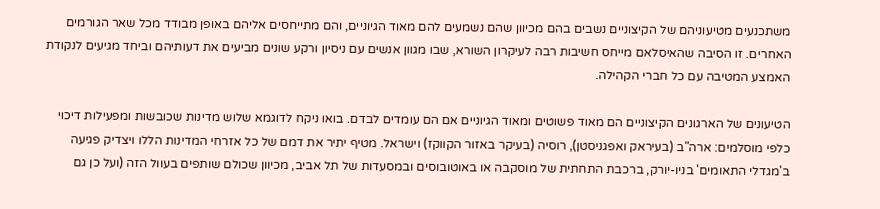משתכנעים מטיעוניהם של הקיצוניים נשבים בהם מכיוון שהם נשמעים להם מאוד הגיוניים, והם מתייחסים אליהם באופן מבודד מכל שאר הגורמים האחרים. זו הסיבה שהאיסלאם מייחס חשיבות רבה לעיקרון השורא, שבו מגוון אנשים עם ניסיון ורקע שונים מביעים את דעותיהם וביחד מגיעים לנקודת האמצע המטיבה עם כל חברי הקהילה.

הטיעונים של הארגונים הקיצוניים הם מאוד פשוטים ומאוד הגיוניים אם הם עומדים לבדם. בואו ניקח לדוגמא שלוש מדינות שכובשות ומפעילות דיכוי כלפי מוסלמים: ארה"ב (בעיראק ואפגניסטן), רוסיה (בעיקר באזור הקווקז) וישראל. מטיף יתיר את דמם של כל אזרחי המדינות הללו ויצדיק פגיעה ב'מגדלי התאומים' בניו-יורק, ברכבת התחתית של מוסקבה או באוטובוסים ובמסעדות של תל אביב, מכיוון שכולם שותפים בעוול הזה (ועל כן גם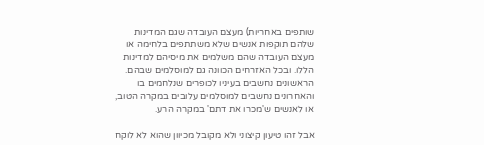שותפים באחריות) מעצם העובדה שגם המדינות שלהם תוקפות אנשים שלא משתתפים בלחימה או מעצם העובדה שהם משלמים את מיסיהם למדינות הללו. ובכל האזרחים הכוונה גם למוסלמים שבהם. הראשונים נחשבים בעיניו לכופרים שנלחמים בו והאחרונים נחשבים למוסלמים עלובים במקרה הטוב, או לאנשים ש'מכרו את דתם' במקרה הרע.

אבל זהו טיעון קיצוני ולא מקובל מכיוון שהוא לא לוקח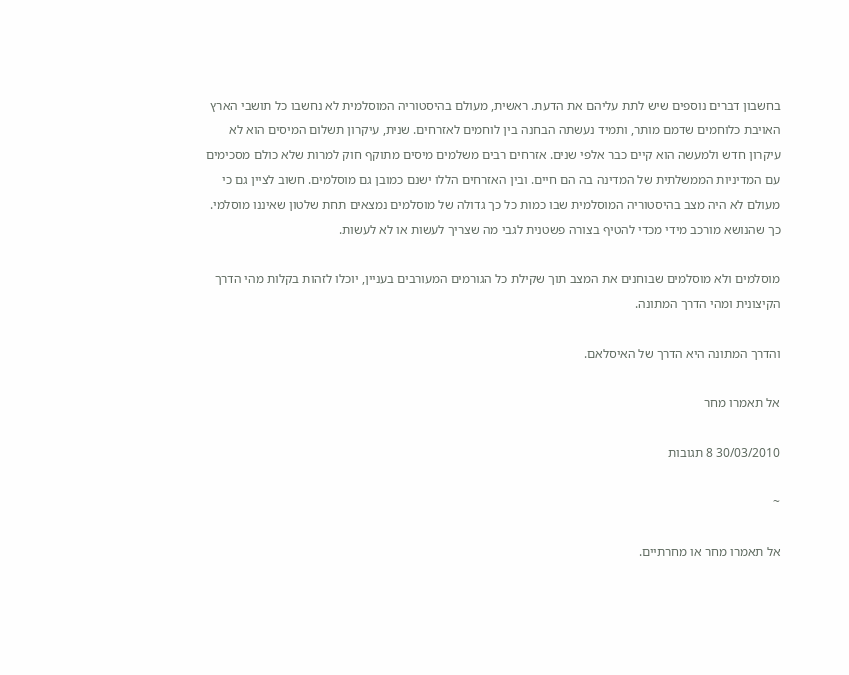בחשבון דברים נוספים שיש לתת עליהם את הדעת. ראשית, מעולם בהיסטוריה המוסלמית לא נחשבו כל תושבי הארץ האויבת כלוחמים שדמם מותר, ותמיד נעשתה הבחנה בין לוחמים לאזרחים. שנית, עיקרון תשלום המיסים הוא לא עיקרון חדש ולמעשה הוא קיים כבר אלפי שנים. אזרחים רבים משלמים מיסים מתוקף חוק למרות שלא כולם מסכימים עם המדיניות הממשלתית של המדינה בה הם חיים. ובין האזרחים הללו ישנם כמובן גם מוסלמים. חשוב לציין גם כי מעולם לא היה מצב בהיסטוריה המוסלמית שבו כמות כל כך גדולה של מוסלמים נמצאים תחת שלטון שאיננו מוסלמי. כך שהנושא מורכב מידי מכדי להטיף בצורה פשטנית לגבי מה שצריך לעשות או לא לעשות.

מוסלמים ולא מוסלמים שבוחנים את המצב תוך שקילת כל הגורמים המעורבים בעניין, יוכלו לזהות בקלות מהי הדרך הקיצונית ומהי הדרך המתונה.

והדרך המתונה היא הדרך של האיסלאם.

אל תאמרו מחר

30/03/2010 8 תגובות

~

אל תאמרו מחר או מחרתיים.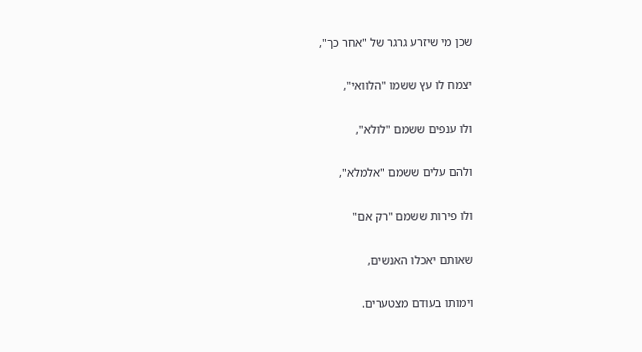שכן מי שיזרע גרגר של "אחר כך",

יצמח לו עץ ששמו "הלוואי",

ולו ענפים ששמם "לולא",

ולהם עלים ששמם "אלמלא",

ולו פירות ששמם "רק אם"

שאותם יאכלו האנשים,

וימותו בעודם מצטערים.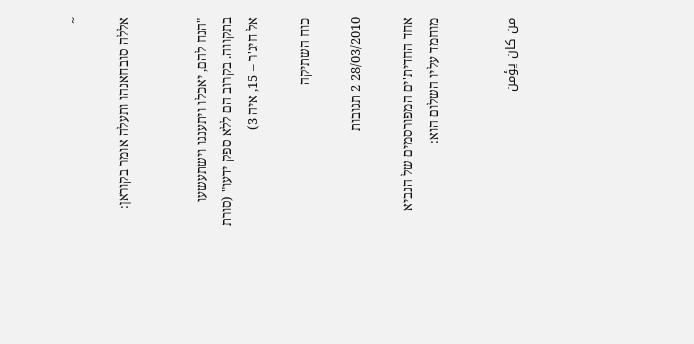~

אללה סובחאנהו ותעלה אומר בקוראן:


"הנח להם, יאכלו ויתענגו וישתעשעו בתקווה. בקרוב הם ללא ספק ידעו" (סורת אל חיג'ר – 15, איה 3)

כוח השתיקה

28/03/2010 2 תגובות

אחד החדית'ים המפורסמים של הנביא מוחמד עליו השלום הוא:


من كان يؤمن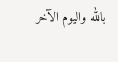بالله واليوم الآخر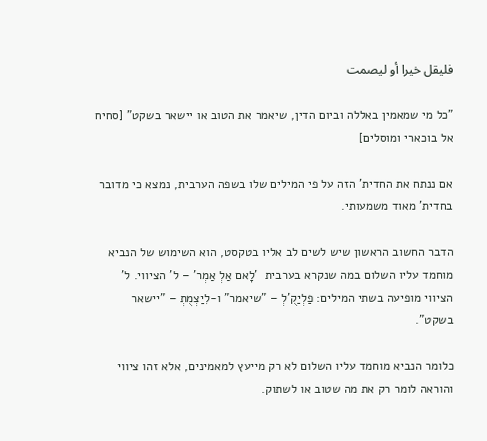فليقل خيرا أو ليصمت

"כל מי שמאמין באללה וביום הדין, שיאמר את הטוב או יישאר בשקט" [סחיח אל בוכארי ומוסלים]

אם ננתח את החדית' הזה על פי המילים שלו בשפה הערבית, נמצא כי מדובר בחדית' מאוד משמעותי.

הדבר החשוב הראשון שיש לשים לב אליו בטקסט, הוא השימוש של הנביא מוחמד עליו השלום במה שנקרא בערבית  'לָאם אַלְ אַמְר' – ל' הציווי. ל' הציווי מופיעה בשתי המילים: פַלְיַקֻ'לְ – "שיאמר" ו-לִיַצְמֻתְ – "יישאר בשקט".

כלומר הנביא מוחמד עליו השלום לא רק מייעץ למאמינים, אלא זהו ציווי והוראה לומר רק את מה שטוב או לשתוק.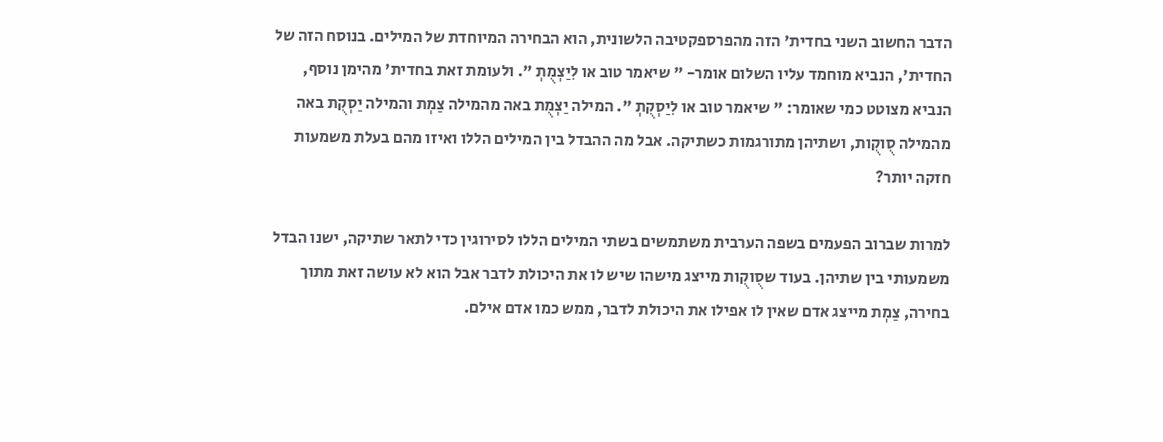הדבר החשוב השני בחדית' הזה מהפרספקטיבה הלשונית, הוא הבחירה המיוחדת של המילים. בנוסח הזה של החדית', הנביא מוחמד עליו השלום אומר- " שיאמר טוב או לִיַצְמֻתְ ". ולעומת זאת בחדית' מהימן נוסף, הנביא מצוטט כמי שאומר: " שיאמר טוב או לִיַסְקֻתְ ". המילה יַצְמֻת באה מהמילה צַמְת והמילה יַסְקֻת באה מהמילה סֻוקֻות, ושתיהן מתורגמות כשתיקה. אבל מה ההבדל בין המילים הללו ואיזו מהם בעלת משמעות חזקה יותר?

למרות שברוב הפעמים בשפה הערבית משתמשים בשתי המילים הללו לסירוגין כדי לתאר שתיקה, ישנו הבדל משמעותי בין שתיהן. בעוד שסֻוקֻות מייצג מישהו שיש לו את היכולת לדבר אבל הוא לא עושה זאת מתוך בחירה, צַמְת מייצג אדם שאין לו אפילו את היכולת לדבר, ממש כמו אדם אילם.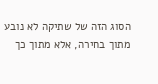הסוג הזה של שתיקה לא נובע מתוך בחירה, אלא מתוך כך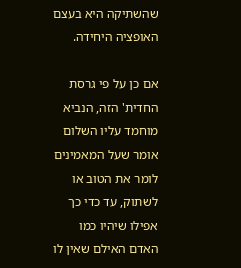שהשתיקה היא בעצם האופציה היחידה.

אם כן על פי גרסת החדית' הזה, הנביא מוחמד עליו השלום אומר שעל המאמינים לומר את הטוב או לשתוק, עד כדי כך אפילו שיהיו כמו האדם האילם שאין לו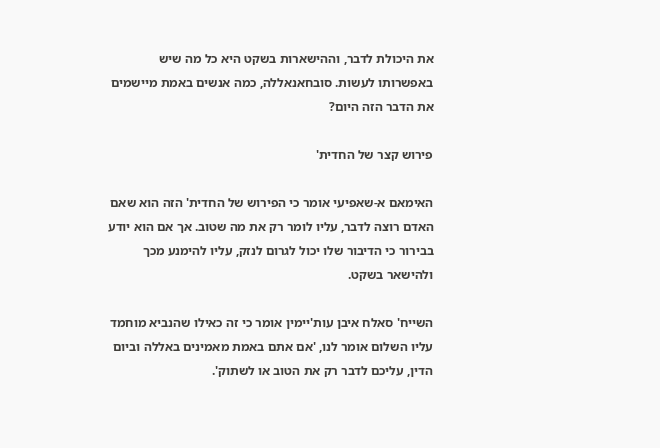את היכולת לדבר, וההישארות בשקט היא כל מה שיש באפשרותו לעשות. סובחאנאללה, כמה אנשים באמת מיישמים את הדבר הזה היום?

פירוש קצר של החדית'

האימאם א-שאפיעי אומר כי הפירוש של החדית' הזה הוא שאם האדם רוצה לדבר, עליו לומר רק את מה שטוב. אך אם הוא יודע בבירור כי הדיבור שלו יכול לגרום לנזק, עליו להימנע מכך ולהישאר בשקט.

השייח' סאלח איבן עות'יימין אומר כי זה כאילו שהנביא מוחמד עליו השלום אומר לנו, 'אם אתם באמת מאמינים באללה וביום הדין, עליכם לדבר רק את הטוב או לשתוק'.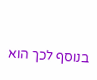בנוסף לכך הוא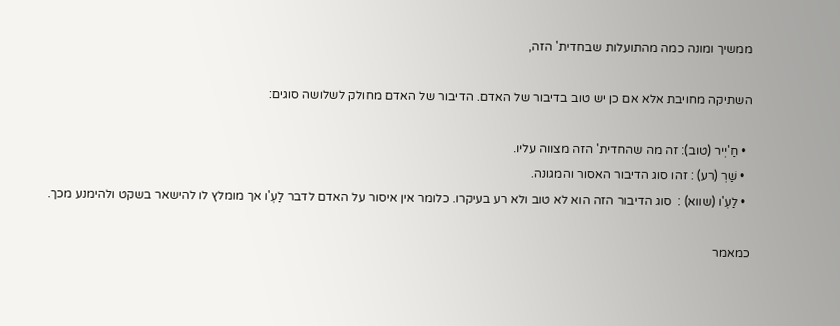ממשיך ומונה כמה מהתועלות שבחדית' הזה,

השתיקה מחויבת אלא אם כן יש טוב בדיבור של האדם. הדיבור של האדם מחולק לשלושה סוגים:

  • חַ'יְיר (טוב): זה מה שהחדית' הזה מצווה עליו.
  • שַׁרְ (רע) : זהו סוג הדיבור האסור והמגונה.
  • לַעְ'ו (שווא) :  סוג הדיבור הזה הוא לא טוב ולא רע בעיקרו. כלומר אין איסור על האדם לדבר לַעְ'ו אך מומלץ לו להישאר בשקט ולהימנע מכך.

כמאמר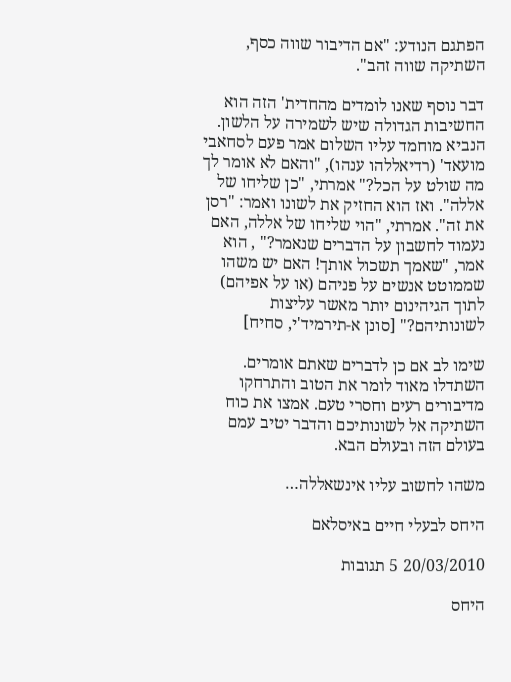הפתגם הנודע: "אם הדיבור שווה כסף, השתיקה שווה זהב".

דבר נוסף שאנו לומדים מהחדית' הזה הוא החשיבות הגדולה שיש לשמירה על הלשון. הנביא מוחמד עליו השלום אמר פעם לסחאבי מועאד' (רדיאללהו ענהו), "והאם לא אומר לך מה שולט על הכל?" אמרתי, "כן שליחו של אללה". ואז הוא החזיק את לשונו ואמר: "רסן את זה". אמרתי, "הוי שליחו של אללה, האם נעמוד לחשבון על הדברים שנאמר?" , הוא אמר, "שאמך תשכול אותך! האם יש משהו שממוטט אנשים על פניהם (או על אפיהם) לתוך הגיהינום יותר מאשר עליצות לשונותיהם?" [סונן א-תירמיד'י, סחיח]

שימו לב אם כן לדברים שאתם אומרים. השתדלו מאוד לומר את הטוב והתרחקו מדיבורים רעים וחסרי טעם. אמצו את כוח השתיקה אל לשונותיכם והדבר יטיב עמם בעולם הזה ובעולם הבא.

משהו לחשוב עליו אינשאללה…

היחס לבעלי חיים באיסלאם

20/03/2010 5 תגובות

היחס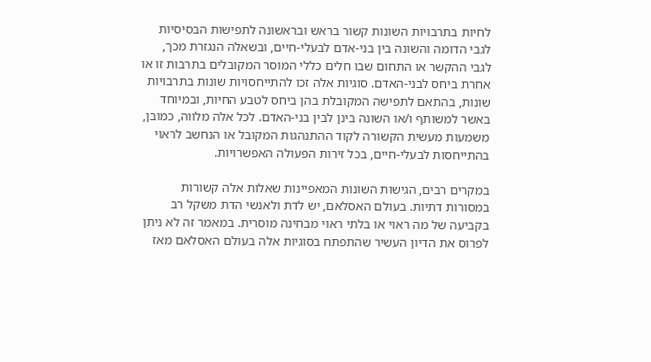לחיות בתרבויות השונות קשור בראש ובראשונה לתפישות הבסיסיות לגבי הדומה והשונה בין בני-אדם לבעלי-חיים, ובשאלה הנגזרת מכך, לגבי ההקשר או התחום שבו חלים כללי המוסר המקובלים בתרבות זו או אחרת ביחס לבני-האדם. סוגיות אלה זכו להתייחסויות שונות בתרבויות שונות, בהתאם לתפישה המקובלת בהן ביחס לטבע החיות, ובמיוחד באשר למשותף ו/או השונה בינן לבין בני-האדם. לכל אלה מלווה, כמובן, משמעות מעשית הקשורה לקוד ההתנהגות המקובל או הנחשב לראוי בהתייחסות לבעלי-חיים, בכל זירות הפעולה האפשרויות.

במקרים רבים, הגישות השונות המאפיינות שאלות אלה קשורות במסורות דתיות. בעולם האסלאם, יש לדת ולאנשי הדת משקל רב בקביעה של מה ראוי או בלתי ראוי מבחינה מוסרית. במאמר זה לא ניתן לפרוס את הדיון העשיר שהתפתח בסוגיות אלה בעולם האסלאם מאז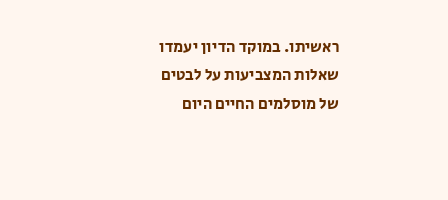ראשיתו. במוקד הדיון יעמדו שאלות המצביעות על לבטים של מוסלמים החיים היום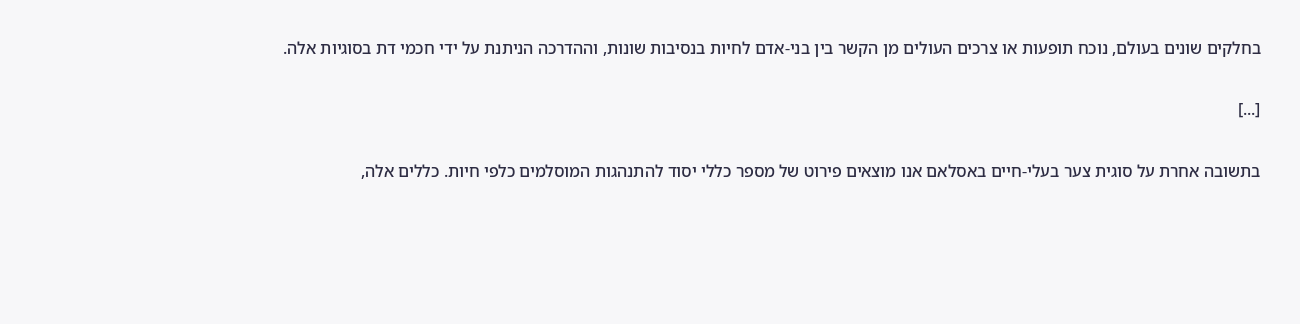בחלקים שונים בעולם, נוכח תופעות או צרכים העולים מן הקשר בין בני-אדם לחיות בנסיבות שונות, וההדרכה הניתנת על ידי חכמי דת בסוגיות אלה.

[...]

בתשובה אחרת על סוגית צער בעלי-חיים באסלאם אנו מוצאים פירוט של מספר כללי יסוד להתנהגות המוסלמים כלפי חיות. כללים אלה,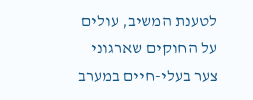לטענת המשיב, עולים על החוקים שארגוני צער בעלי-חיים במערב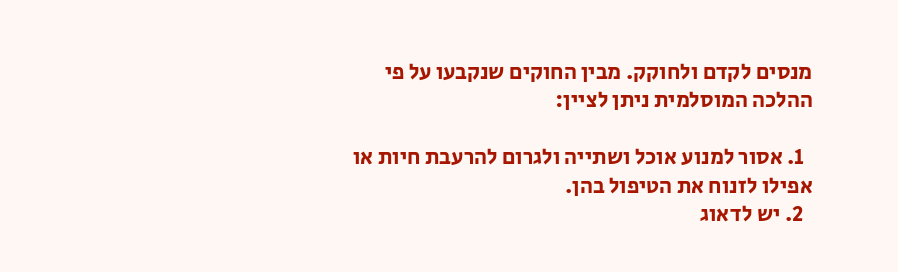מנסים לקדם ולחוקק. מבין החוקים שנקבעו על פי ההלכה המוסלמית ניתן לציין:

  1. אסור למנוע אוכל ושתייה ולגרום להרעבת חיות או אפילו לזנוח את הטיפול בהן.
  2. יש לדאוג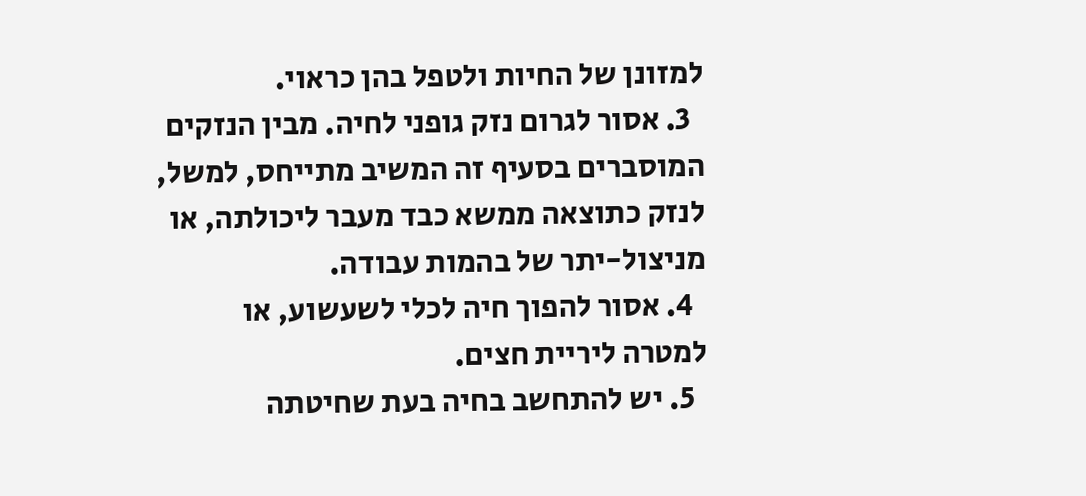למזונן של החיות ולטפל בהן כראוי.
  3. אסור לגרום נזק גופני לחיה. מבין הנזקים המוסברים בסעיף זה המשיב מתייחס, למשל, לנזק כתוצאה ממשא כבד מעבר ליכולתה, או מניצול-יתר של בהמות עבודה.
  4. אסור להפוך חיה לכלי לשעשוע, או למטרה ליריית חצים.
  5. יש להתחשב בחיה בעת שחיטתה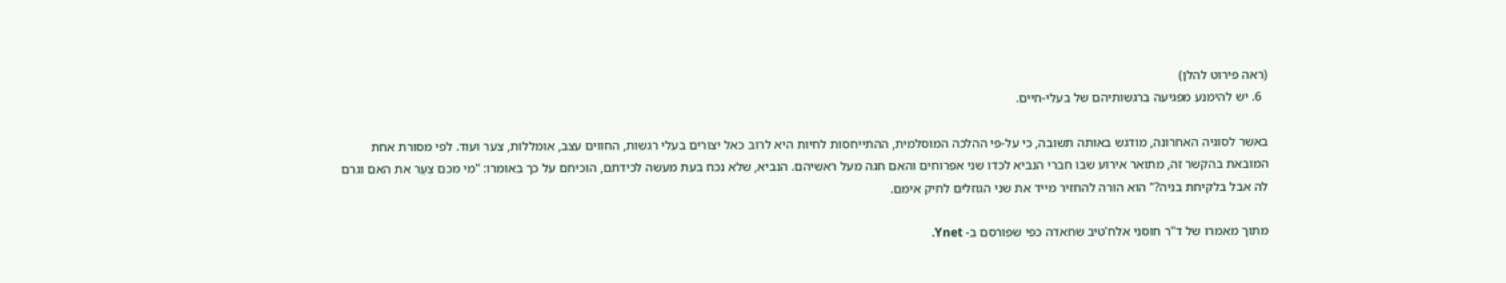(ראה פירוט להלן)
  6. יש להימנע מפגיעה ברגשותיהם של בעלי-חיים.

באשר לסוגיה האחרונה, מודגש באותה תשובה, כי על-פי ההלכה המוסלמית, ההתייחסות לחיות היא לרוב כאל יצורים בעלי רגשות, החווים עצב, אומללות, צער ועוד. לפי מסורת אחת המובאת בהקשר זה, מתואר אירוע שבו חברי הנביא לכדו שני אפרוחים והאם חגה מעל ראשיהם. הנביא, שלא נכח בעת מעשה לכידתם, הוכיחם על כך באומרו: "מי מכם צִעֵר את האם וגרם לה אבל בלקיחת בניה?" הוא הורה להחזיר מייד את שני הגוזלים לחיק אימם.

מתוך מאמרו של ד"ר חוסני אלח'טיב שחאדה כפי שפורסם ב- Ynet.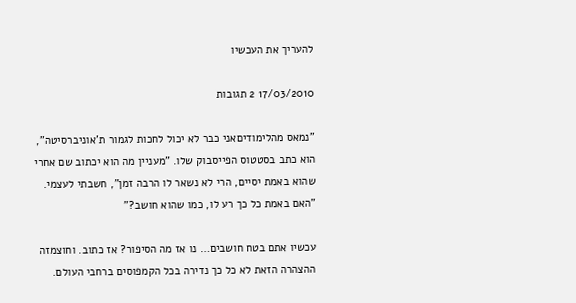להעריך את העכשיו

17/03/2010 2 תגובות

"נמאס מהלימודיםאני כבר לא יכול לחכות לגמור ת'אוניברסיטה", הוא כתב בסטטוס הפייסבוק שלו. "מעניין מה הוא יכתוב שם אחרי שהוא באמת יסיים, הרי לא נשאר לו הרבה זמן", חשבתי לעצמי. "האם באמת כל כך רע לו, כמו שהוא חושב?"

עכשיו אתם בטח חושבים… נו אז מה הסיפור? אז כתוב. וחוצמזה ההצהרה הזאת לא כל כך נדירה בכל הקמפוסים ברחבי העולם.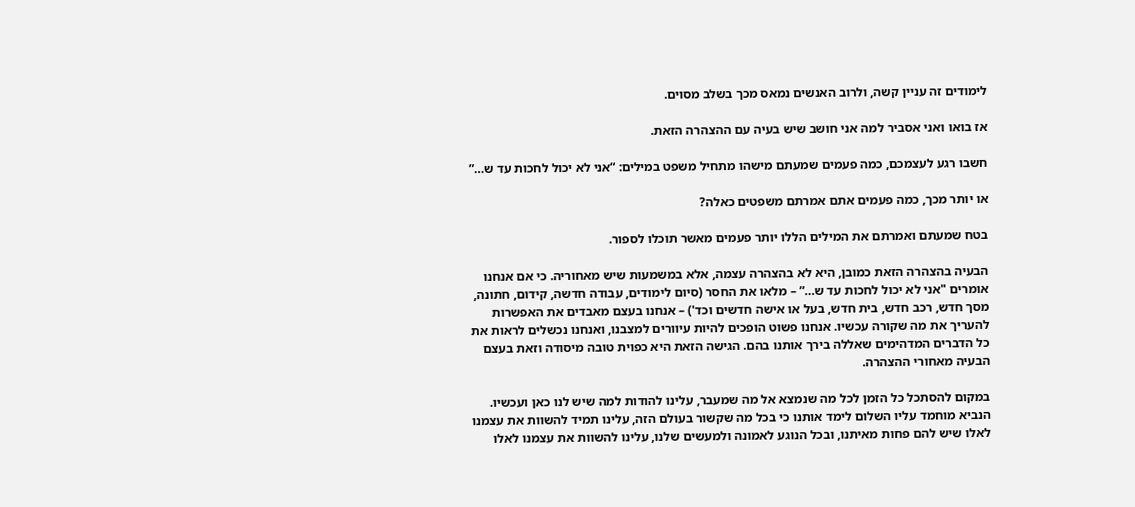לימודים זה עניין קשה, ולרוב האנשים נמאס מכך בשלב מסוים.

אז בואו ואני אסביר למה אני חושב שיש בעיה עם ההצהרה הזאת.

חשבו רגע לעצמכם, כמה פעמים שמעתם מישהו מתחיל משפט במילים: “אני לא יכול לחכות עד ש…”

או יותר מכך, כמה פעמים אתם אמרתם משפטים כאלה?

בטח שמעתם ואמרתם את המילים הללו יותר פעמים מאשר תוכלו לספור.

הבעיה בהצהרה הזאת כמובן, היא לא בהצהרה עצמה, אלא במשמעות שיש מאחוריה. כי אם אנחנו אומרים "אני לא יכול לחכות עד ש…” – מלאו את החסר (סיום לימודים, עבודה חדשה, קידום, חתונה, מסך חדש, רכב חדש, בית חדש, בעל או אישה חדשים וכד') – אנחנו בעצם מאבדים את האפשרות להעריך את מה שקורה עכשיו. אנחנו פשוט הופכים להיות עיוורים למצבנו, ואנחנו נכשלים לראות את כל הדברים המדהימים שאללה בירך אותנו בהם. הגישה הזאת היא כפוית טובה מיסודה וזאת בעצם הבעיה מאחורי ההצהרה.

במקום להסתכל כל הזמן לכל מה שנמצא אל מה שמעבר, עלינו להודות למה שיש לנו כאן ועכשיו. הנביא מוחמד עליו השלום לימד אותנו כי בכל מה שקשור בעולם הזה, עלינו תמיד להשוות את עצמנו לאלו שיש להם פחות מאיתנו, ובכל הנוגע לאמונה ולמעשים שלנו, עלינו להשוות את עצמנו לאלו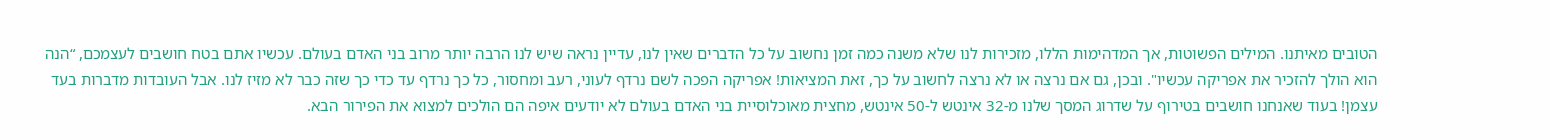הטובים מאיתנו. המילים הפשוטות, אך המדהימות הללו, מזכירות לנו שלא משנה כמה זמן נחשוב על כל הדברים שאין לנו, עדיין נראה שיש לנו הרבה יותר מרוב בני האדם בעולם. עכשיו אתם בטח חושבים לעצמכם, “הנה הוא הולך להזכיר את אפריקה עכשיו". ובכן, גם אם נרצה או לא נרצה לחשוב על כך, זאת המציאות! אפריקה הפכה לשם נרדף לעוני, רעב ומחסור, כל כך נרדף עד כדי כך שזה כבר לא מזיז לנו. אבל העובדות מדברות בעד עצמן! בעוד שאנחנו חושבים בטירוף על שדרוג המסך שלנו מ-32 אינטש ל-50 אינטש, מחצית מאוכלוסיית בני האדם בעולם לא יודעים איפה הם הולכים למצוא את הפירור הבא.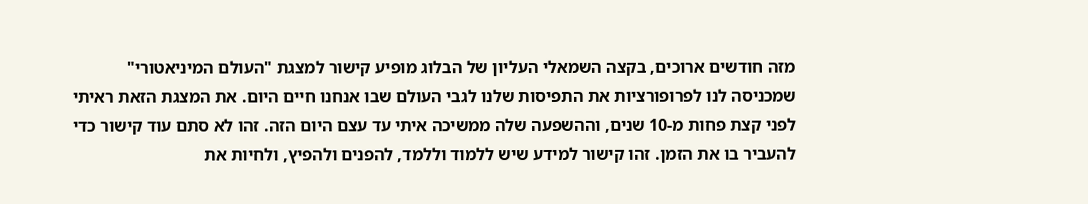מזה חודשים ארוכים, בקצה השמאלי העליון של הבלוג מופיע קישור למצגת "העולם המיניאטורי" שמכניסה לנו לפרופורציות את התפיסות שלנו לגבי העולם שבו אנחנו חיים היום. את המצגת הזאת ראיתי לפני קצת פחות מ-10 שנים, וההשפעה שלה ממשיכה איתי עד עצם היום הזה. זהו לא סתם עוד קישור כדי להעביר בו את הזמן. זהו קישור למידע שיש ללמוד וללמד, להפנים ולהפיץ, ולחיות את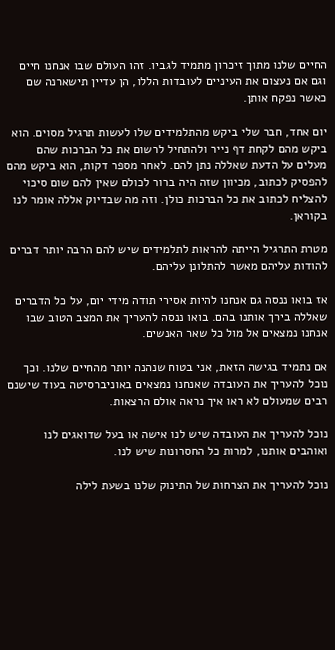החיים שלנו מתוך זיכרון מתמיד לגביו. זהו העולם שבו אנחנו חיים וגם אם נעצום את העיניים לעובדות הללו, הן עדיין תישארנה שם כאשר נפקח אותן.

יום אחד, חבר שלי ביקש מהתלמידים שלו לעשות תרגיל מסוים. הוא ביקש מהם לקחת דף נייר ולהתחיל לרשום את כל הברכות שהם מעלים על הדעת שאללה נתן להם. לאחר מספר דקות, הוא ביקש מהם להפסיק לכתוב, מכיוון שזה היה ברור לכולם שאין להם שום סיכוי להצליח לכתוב את כל הברכות כולן. וזה מה שבדיוק אללה אומר לנו בקוראן.

מטרת התרגיל הייתה להראות לתלמידים שיש להם הרבה יותר דברים להודות עליהם מאשר להתלונן עליהם.

אז בואו ננסה גם אנחנו להיות אסירי תודה מידי יום, על כל הדברים שאללה בירך אותנו בהם. בואו ננסה להעריך את המצב הטוב שבו אנחנו נמצאים אל מול כל שאר האנשים.

אם נתמיד בגישה הזאת, אני בטוח שנהנה יותר מהחיים שלנו. וכך נוכל להעריך את העובדה שאנחנו נמצאים באוניברסיטה בעוד שישנם רבים שמעולם לא ראו איך נראה אולם הרצאות.

נוכל להעריך את העובדה שיש לנו אישה או בעל שדואגים לנו ואוהבים אותנו, למרות כל החסרונות שיש לנו.

נוכל להעריך את הצרחות של התינוק שלנו בשעת לילה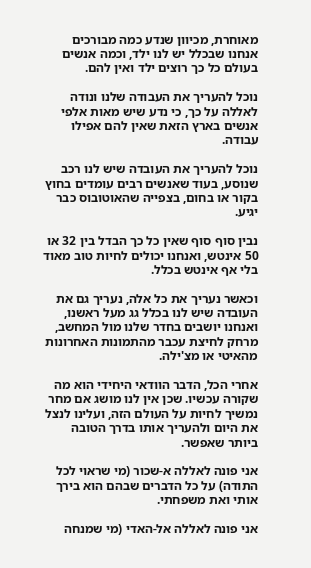מאוחרת, מכיוון שנדע כמה מבורכים אנחנו שבכלל יש לנו ילד, וכמה אנשים בעולם כל כך רוצים ילד ואין להם.

נוכל להעריך את העבודה שלנו ונודה לאללה על כך, כי נדע שיש מאות אלפי אנשים בארץ הזאת שאין להם אפילו עבודה.

נוכל להעריך את העובדה שיש לנו רכב שנוסע, בעוד שאנשים רבים עומדים בחוץ בקור או בחום, בצפייה שהאוטובוס כבר יגיע.

נבין סוף סוף שאין כל כך הבדל בין 32 או 50 אינטש, ואנחנו יכולים לחיות טוב מאוד בלי אף אינטש בכלל.

וכאשר נעריך את כל אלה, נעריך גם את העובדה שיש לנו בכלל גג מעל ראשנו, ואנחנו יושבים בחדר שלנו מול המחשב, מרחק לחיצת עכבר מהתמונות האחרונות מהאיטי או מצ'ילה.

אחרי הכל, הדבר הוודאי היחידי הוא מה שקורה עכשיו. שכן אין לנו מושג אם מחר נמשיך לחיות על העולם הזה, ועלינו לנצל את היום ולהעריך אותו בדרך הטובה ביותר שאפשר.

אני פונה לאללה א-שכור (מי שראוי לכל התודה) על כל הדברים שבהם הוא בירך אותי ואת משפחתי.

אני פונה לאללה אל-האדי (מי שמנחה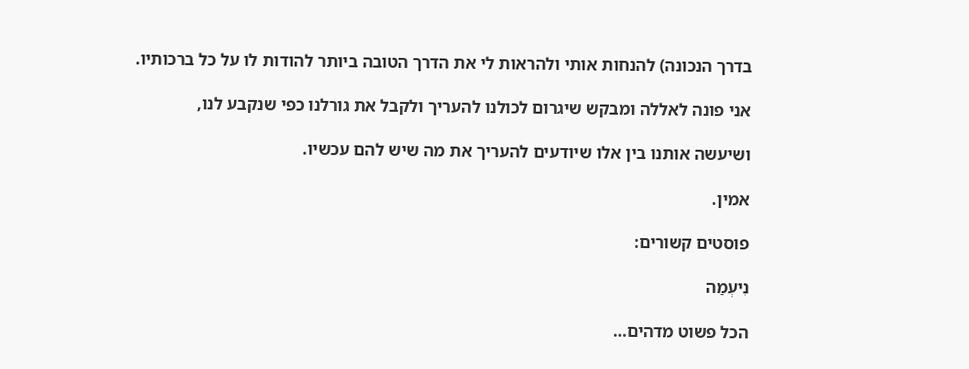בדרך הנכונה) להנחות אותי ולהראות לי את הדרך הטובה ביותר להודות לו על כל ברכותיו.

אני פונה לאללה ומבקש שיגרום לכולנו להעריך ולקבל את גורלנו כפי שנקבע לנו,

ושיעשה אותנו בין אלו שיודעים להעריך את מה שיש להם עכשיו.

אמין.

פוסטים קשורים:

נִיעְמַה

הכל פשוט מדהים…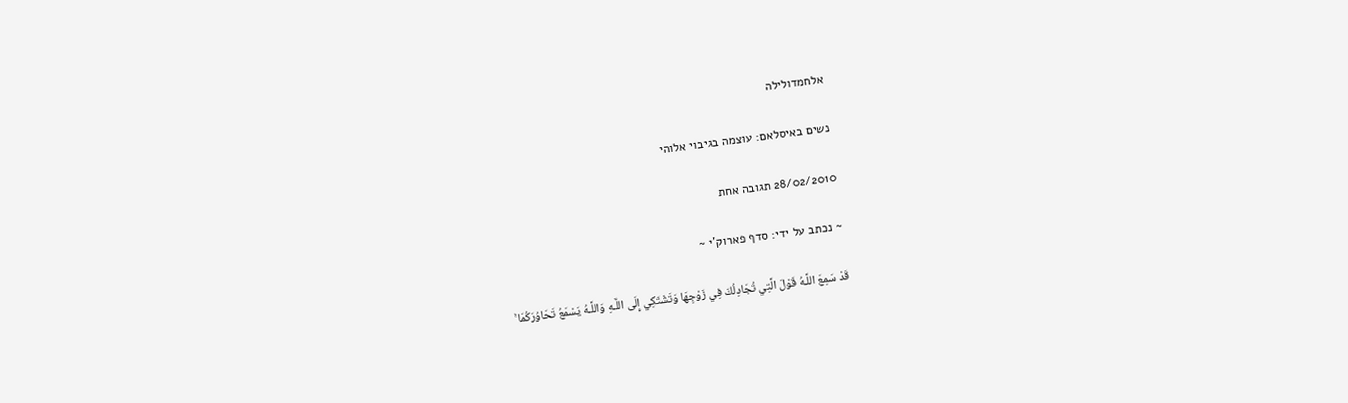אלחמדולילה

נשים באיסלאם: עוצמה בגיבוי אלוהי

28/02/2010 תגובה אחת

~ נכתב על ידי: סדף פארוק'י ~

قَدْ سَمِعَ اللَّـهُ قَوْلَ الَّتِي تُجَادِلُكَ فِي زَوْجِهَا وَتَشْتَكِي إِلَى اللَّـهِ وَاللَّـهُ يَسْمَعُ تَحَاوُرَكُمَا ۚ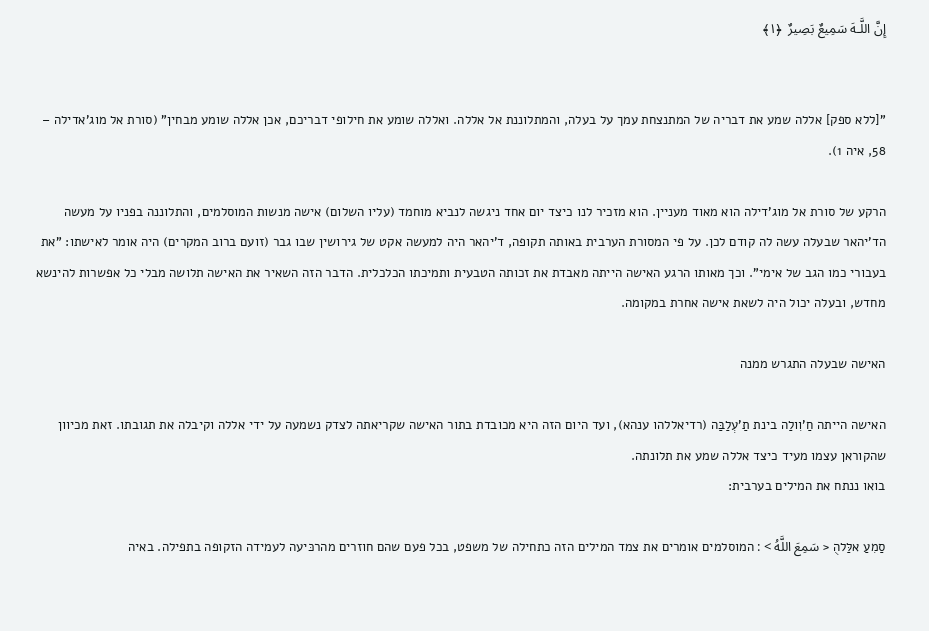إِنَّ اللَّـهَ سَمِيعٌ بَصِيرٌ  ﴿١﴾


"[ללא ספק] אללה שמע את דבריה של המתנצחת עמך על בעלה, והמתלוננת אל אללה. ואללה שומע את חילופי דבריכם, אכן אללה שומע מבחין" (סורת אל מוג'אדילה – 58, איה 1).

הרקע של סורת אל מוג'דילה הוא מאוד מעניין. הוא מזכיר לנו כיצד יום אחד ניגשה לנביא מוחמד (עליו השלום) אישה מנשות המוסלמים, והתלוננה בפניו על מעשה הד'יהאר שבעלה עשה לה קודם לכן. על פי המסורת הערבית באותה תקופה, ד'יהאר היה למעשה אקט של גירושין שבו גבר (זועם ברוב המקרים) היה אומר לאישתו: "את בעבורי כמו הגב של אימי". וכך מאותו הרגע האישה הייתה מאבדת את זכותה הטבעית ותמיכתו הכלכלית. הדבר הזה השאיר את האישה תלושה מבלי כל אפשרות להינשא מחדש, ובעלה יכול היה לשאת אישה אחרת במקומה.

האישה שבעלה התגרש ממנה

האישה הייתה חַ'וִולַה בינת תַ'עְלַבַּה (רדיאללהו ענהא), ועד היום הזה היא מכובדת בתור האישה שקריאתה לצדק נשמעה על ידי אללה וקיבלה את תגובתו. זאת מכיוון שהקוראן עצמו מעיד כיצד אללה שמע את תלונתה.
בואו ננתח את המילים בערבית:

סַמִעַ אלַּלהֻ < سَمِعَ اللَّهُ > : המוסלמים אומרים את צמד המילים הזה כתחילה של משפט, בכל פעם שהם חוזרים מהרכּיעה לעמידה הזקופה בתפילה. באיה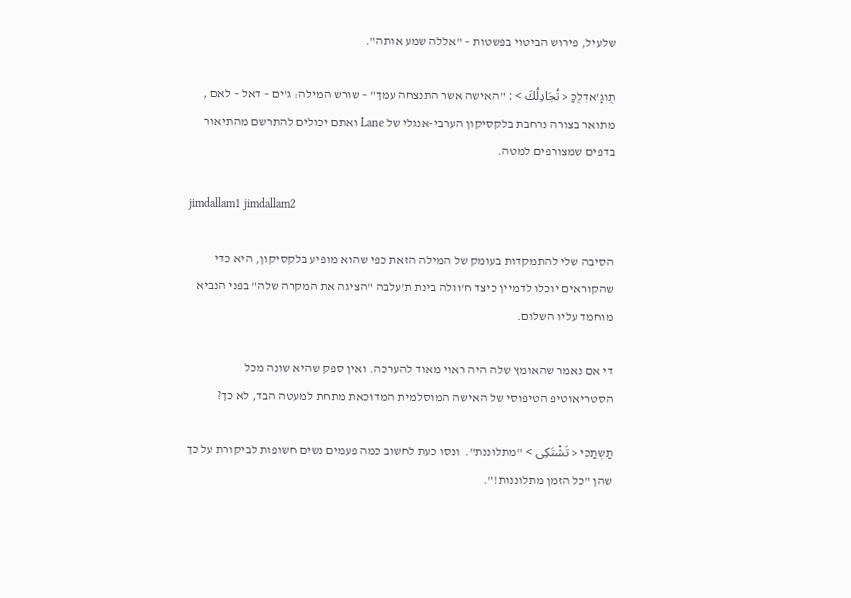שלעיל, פירוש הביטוי בפשטות – "אללה שמע אותה".

תֻוגָ'אדִלֻכַּ < تُجَادِلُكَ > : "האישה אשר התנצחה עמך" – שורש המילה: ג'ים – דאל – לאם , מתואר בצורה נרחבת בלקסיקון הערבי-אנגלי של Lane ואתם יכולים להתרשם מהתיאור בדפים שמצורפים למטה.

jimdallam1 jimdallam2

הסיבה שלי להתמקדות בעומק של המילה הזאת כפי שהוא מופיע בלקסיקון, היא כדי שהקוראים יוכלו לדמיין כיצד ח'וולה בינת ת'עלבה "הציגה את המקרה שלה" בפני הנביא מוחמד עליו השלום.

די אם נאמר שהאומץ שלה היה ראוי מאוד להערכה. ואין ספק שהיא שונה מכל הסטריאוטיפ הטיפוסי של האישה המוסלמית המדוכאת מתחת למעטה הבד, לא כך?

תַשְתַכִּי < تَشْتَكِى > "מתלוננת".  ונסו כעת לחשוב כמה פעמים נשים חשופות לביקורת על כך שהן "כל הזמן מתלוננות!".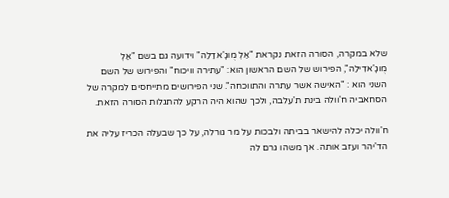שלא במקרה, הסורה הזאת נקראת "אַלְ מֻוגָ'אדַלַה" וידועה גם בשם "אַלְ מֻוגָ'אדִילַה", הפירוש של השם הראשון הוא: "עתירה וויכוח" והפירוש של השם השני הוא : "האישה אשר עתרה והתווכחה". שני הפירושים מתייחסים למקרה של הסחאביה ח'וולה בינת ת'עלבה, ולכך שהוא היה הרקע להתגלות הסורה הזאת.

ח'וולה יכלה להישאר בביתה ולבכות על מר גורלה, על כך שבעלה הכריז עליה את הד'יהר ועזב אותה. אך משהו גרם לה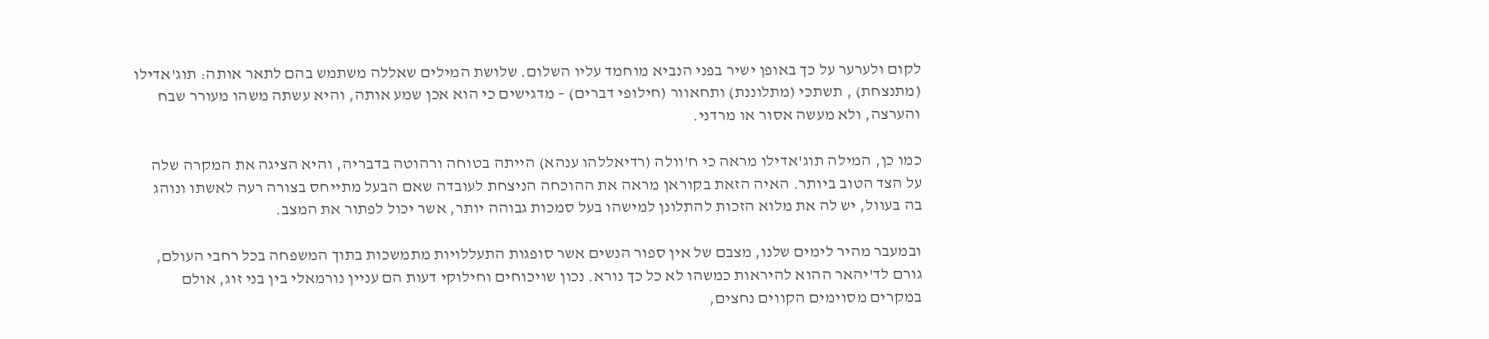לקום ולערער על כך באופן ישיר בפני הנביא מוחמד עליו השלום. שלושת המילים שאללה משתמש בהם לתאר אותה: תוג'אדילו (מתנצחת) , תשתכּי (מתלוננת) ותחאוור (חילופי דברים) – מדגישים כי הוא אכן שמע אותה, והיא עשתה משהו מעורר שבח והערצה, ולא מעשה אסור או מרדני.

כמו כן, המילה תוג'אדילו מראה כי ח'וולה (רדיאללהו ענהא) הייתה בטוחה ורהוטה בדבריה, והיא הציגה את המקרה שלה על הצד הטוב ביותר. האיה הזאת בקוראן מראה את ההוכחה הניצחת לעובדה שאם הבעל מתייחס בצורה רעה לאשתו ונוהג בה בעוול, יש לה את מלוא הזכות להתלונן למישהו בעל סמכות גבוהה יותר, אשר יכול לפתור את המצב.

ובמעבר מהיר לימים שלנו, מצבם של אין ספור הנשים אשר סופגות התעללויות מתמשכות בתוך המשפחה בכל רחבי העולם, גורם לד'יהאר ההוא להיראות כמשהו לא כל כך נורא. נכון שויכוחים וחילוקי דעות הם עניין נורמאלי בין בני זוג, אולם במקרים מסוימים הקווים נחצים,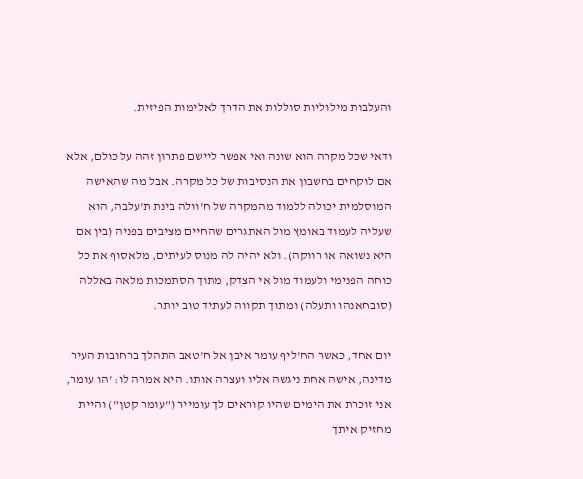והעלבות מילוליות סוללות את הדרך לאלימות הפיזית.

ודאי שכל מקרה הוא שונה ואי אפשר ליישם פתרון זהה על כולם, אלא אם לוקחים בחשבון את הנסיבות של כל מקרה. אבל מה שהאישה המוסלמית יכולה ללמוד מהמקרה של ח'וולה בינת ת'עלבה, הוא שעליה לעמוד באומץ מול האתגרים שהחיים מציבים בפניה (בין אם היא נשואה או רווקה). ולא יהיה לה מנוס לעיתים, מלאסוף את כל כוחה הפנימי ולעמוד מול אי הצדק, מתוך הסתמכות מלאה באללה (סובחאנהו ותעלה) ומתוך תקווה לעתיד טוב יותר.

יום אחד, כאשר הח'ליף עומר איבן אל ח'טאב התהלך ברחובות העיר מדינה, אישה אחת ניגשה אליו ועצרה אותו. היא אמרה לו: 'הו עומר, אני זוכרת את הימים שהיו קוראים לך עומייר ("עומר קטן") והיית מחזיק איתך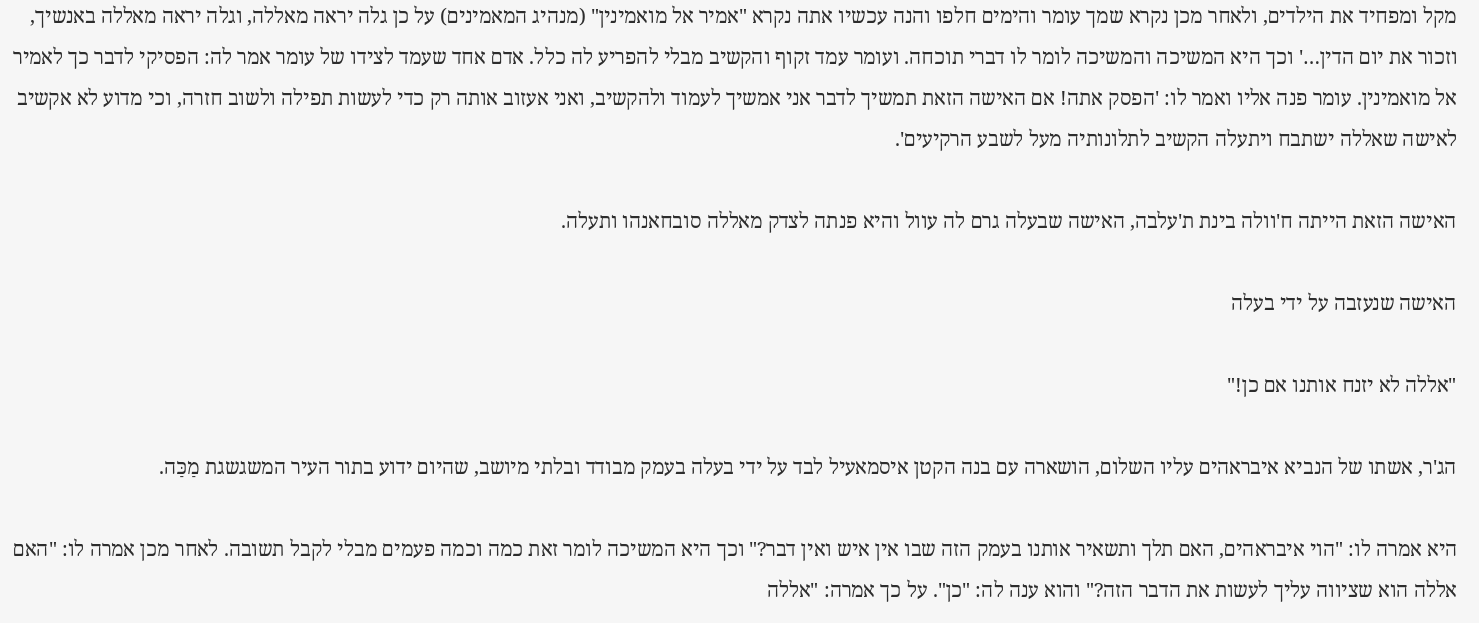מקל ומפחיד את הילדים, ולאחר מכן נקרא שמך עומר והימים חלפו והנה עכשיו אתה נקרא "אמיר אל מואמינין" (מנהיג המאמינים) על כן גלה יראה מאללה, וגלה יראה מאללה באנשיך, וזכור את יום הדין…' וכך היא המשיכה והמשיכה לומר לו דברי תוכחה. ועומר עמד זקוף והקשיב מבלי להפריע לה כלל. אדם אחד שעמד לצידו של עומר אמר לה: הפסיקי לדבר כך לאמיר אל מואמינין. עומר פנה אליו ואמר לו: 'הפסק אתה! אם האישה הזאת תמשיך לדבר אני אמשיך לעמוד ולהקשיב, ואני אעזוב אותה רק כדי לעשות תפילה ולשוב חזרה, וכי מדוע לא אקשיב לאישה שאללה ישתבח ויתעלה הקשיב לתלונותיה מעל לשבע הרקיעים'.

האישה הזאת הייתה ח'וולה בינת ת'עלבה, האישה שבעלה גרם לה עוול והיא פנתה לצדק מאללה סובחאנהו ותעלה.

האישה שנעזבה על ידי בעלה

"אללה לא יזנח אותנו אם כן!"

הג'ר, אשתו של הנביא איבראהים עליו השלום, הושארה עם בנה הקטן איסמאעיל לבד על ידי בעלה בעמק מבודד ובלתי מיושב, שהיום ידוע בתור העיר המשגשגת מַכַּה.

היא אמרה לו: "הוי איבראהים, האם תלך ותשאיר אותנו בעמק הזה שבו אין איש ואין דבר?" וכך היא המשיכה לומר זאת כמה וכמה פעמים מבלי לקבל תשובה. לאחר מכן אמרה לו: "האם אללה הוא שציווה עליך לעשות את הדבר הזה?" והוא ענה לה: "כן". על כך אמרה: "אללה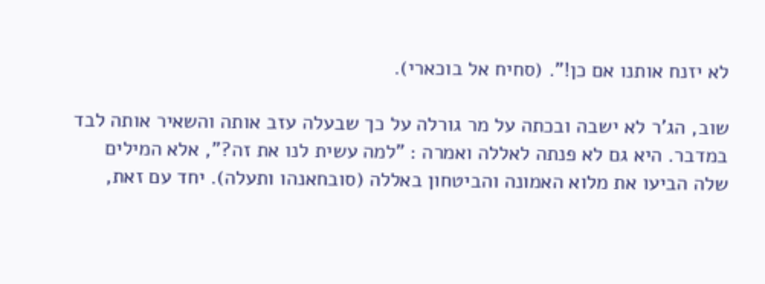לא יזנח אותנו אם כן!". (סחיח אל בוכארי).

שוב, הג'ר לא ישבה ובכתה על מר גורלה על כך שבעלה עזב אותה והשאיר אותה לבד במדבר. היא גם לא פנתה לאללה ואמרה : "למה עשית לנו את זה?", אלא המילים שלה הביעו את מלוא האמונה והביטחון באללה (סובחאנהו ותעלה). יחד עם זאת,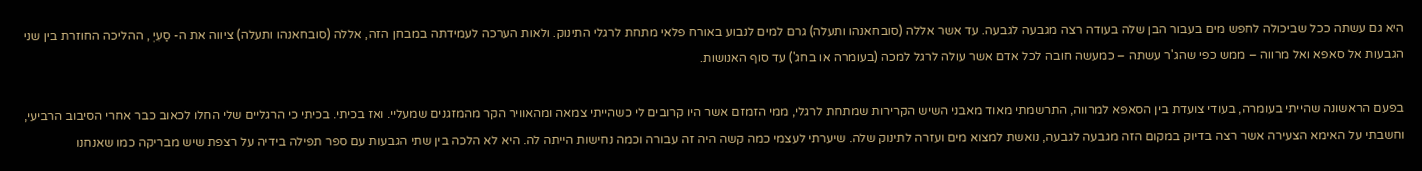היא גם עשתה ככל שביכולה לחפש מים בעבור הבן שלה בעודה רצה מגבעה לגבעה. עד אשר אללה (סובחאנהו ותעלה) גרם למים לנבוע באורח פלאי מתחת לרגלי התינוק. ולאות הערכה לעמידתה במבחן הזה, אללה (סובחאנהו ותעלה) ציווה את ה- סַעִיְ , ההליכה החוזרת בין שני הגבעות אל סאפא ואל מרווה – ממש כפי שהג'ר עשתה – כמעשה חובה לכל אדם אשר עולה לרגל למכה (בעומרה או בחג') עד סוף האנושות.

בפעם הראשונה שהייתי בעומרה, בעודי צועדת בין הסאפא למרווה, התרשמתי מאוד מאבני השיש הקרירות שמתחת לרגלי, ממי הזמזם אשר היו קרובים לי כשהייתי צמאה ומהאוויר הקר מהמזגנים שמעליי. ואז בכיתי. בכיתי כי הרגליים שלי החלו לכאוב כבר אחרי הסיבוב הרביעי, וחשבתי על האימא הצעירה אשר רצה בדיוק במקום הזה מגבעה לגבעה, נואשת למצוא מים ועזרה לתינוק שלה. שיערתי לעצמי כמה קשה היה זה עבורה וכמה נחישות הייתה לה. היא לא הלכה בין שתי הגבעות עם ספר תפילה בידיה על רצפת שיש מבריקה כמו שאנחנו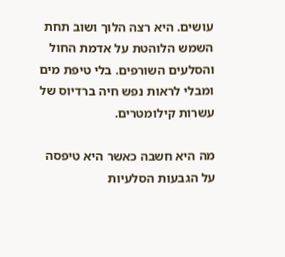עושים. היא רצה הלוך ושוב תחת השמש הלוהטת על אדמת החול והסלעים השורפים. בלי טיפת מים ומבלי לראות נפש חיה ברדיוס של עשרות קילומטרים.

מה היא חשבה כאשר היא טיפסה על הגבעות הסלעיות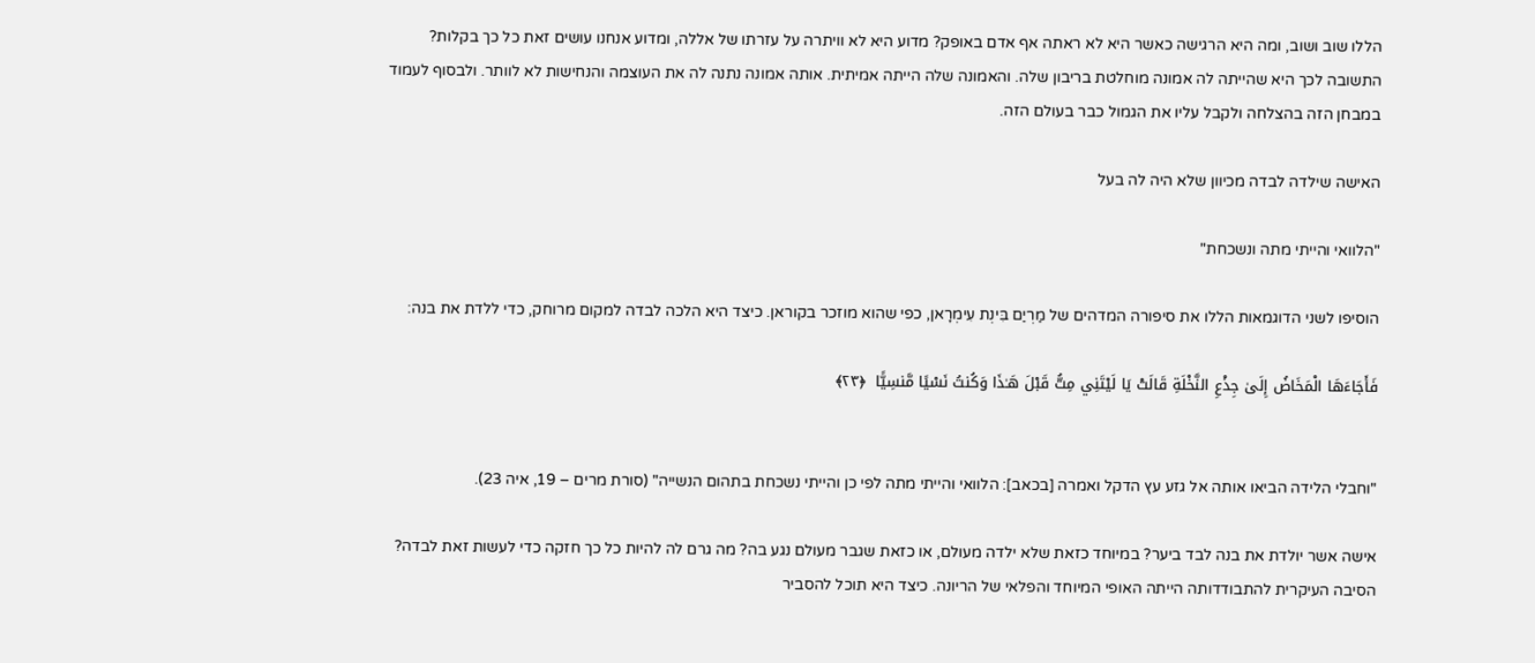הללו שוב ושוב, ומה היא הרגישה כאשר היא לא ראתה אף אדם באופק? מדוע היא לא וויתרה על עזרתו של אללה, ומדוע אנחנו עושים זאת כל כך בקלות? התשובה לכך היא שהייתה לה אמונה מוחלטת בריבון שלה. והאמונה שלה הייתה אמיתית. אותה אמונה נתנה לה את העוצמה והנחישות לא לוותר. ולבסוף לעמוד במבחן הזה בהצלחה ולקבל עליו את הגמול כבר בעולם הזה.

האישה שילדה לבדה מכיוון שלא היה לה בעל

"הלוואי והייתי מתה ונשכחת"

הוסיפו לשני הדוגמאות הללו את סיפורה המדהים של מַרְיַם בִּינְת עִימְרָאן, כפי שהוא מוזכר בקוראן. כיצד היא הלכה לבדה למקום מרוחק, כדי ללדת את בנה:

فَأَجَاءَهَا الْمَخَاضُ إِلَىٰ جِذْعِ النَّخْلَةِ قَالَتْ يَا لَيْتَنِي مِتُّ قَبْلَ هَـٰذَا وَكُنتُ نَسْيًا مَّنسِيًّا  ﴿٢٣﴾


"וחבלי הלידה הביאו אותה אל גזע עץ הדקל ואמרה [בכאב]: הלוואי והייתי מתה לפי כן והייתי נשכחת בתהום הנשייה" (סורת מרים – 19, איה 23).

אישה אשר יולדת את בנה לבד ביער? במיוחד כזאת שלא ילדה מעולם, או כזאת שגבר מעולם נגע בה? מה גרם לה להיות כל כך חזקה כדי לעשות זאת לבדה? הסיבה העיקרית להתבודדותה הייתה האופי המיוחד והפלאי של הריונה. כיצד היא תוכל להסביר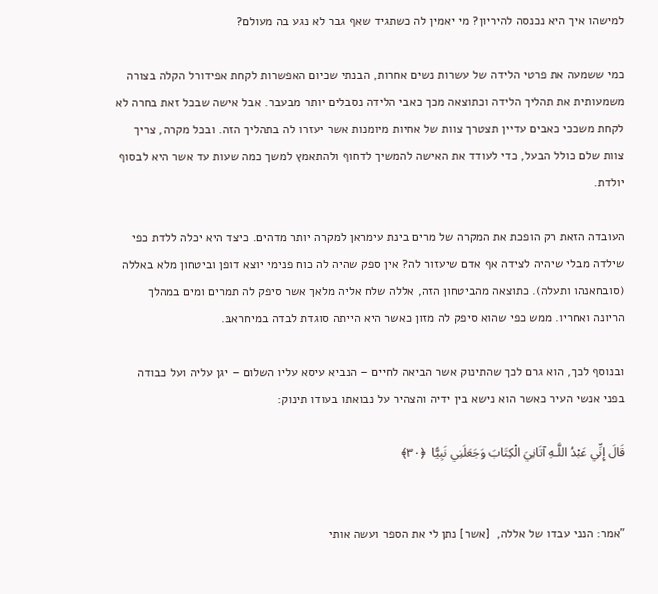למישהו איך היא נכנסה להיריון? מי יאמין לה כשתגיד שאף גבר לא נגע בה מעולם?

כמי ששמעה את פרטי הלידה של עשרות נשים אחרות, הבנתי שכיום האפשרות לקחת אפידורל הקלה בצורה משמעותית את תהליך הלידה וכתוצאה מכך כאבי הלידה נסבלים יותר מבעבר. אבל אישה שבכל זאת בחרה לא לקחת משככי כאבים עדיין תצטרך צוות של אחיות מיומנות אשר יעזרו לה בתהליך הזה. ובכל מקרה, צריך צוות שלם כולל הבעל, כדי לעודד את האישה להמשיך לדחוף ולהתאמץ למשך כמה שעות עד אשר היא לבסוף יולדת.

העובדה הזאת רק הופכת את המקרה של מרים בינת עימראן למקרה יותר מדהים. כיצד היא יכלה ללדת כפי שילדה מבלי שיהיה לצידה אף אדם שיעזור לה? אין ספק שהיה לה כוח פנימי יוצא דופן וביטחון מלא באללה (סובחאנהו ותעלה). כתוצאה מהביטחון הזה, אללה שלח אליה מלאך אשר סיפק לה תמרים ומים במהלך הריונה ואחריו. ממש כפי שהוא סיפק לה מזון כאשר היא הייתה סוגדת לבדה במיחראבּ.

ובנוסף לכך, הוא גרם לכך שהתינוק אשר הביאה לחיים – הנביא עיסא עליו השלום – יגן עליה ועל כבודה בפני אנשי העיר כאשר הוא נישא בין ידיה והצהיר על נבואתו בעודו תינוק:

قَالَ إِنِّي عَبْدُ اللَّـهِ آتَانِيَ الْكِتَابَ وَجَعَلَنِي نَبِيًّا  ﴿٣٠﴾


"אמר: הנני עבדו של אללה,  [אשר] נתן לי את הספר ועשה אותי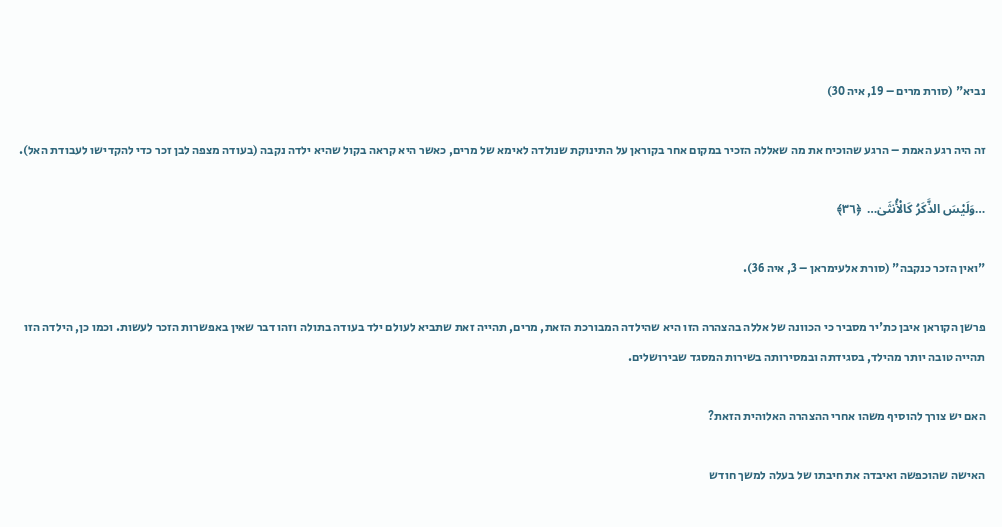נביא" (סורת מרים – 19, איה 30)

זה היה רגע האמת – הרגע שהוכיח את מה שאללה הזכיר במקום אחר בקוראן על התינוקת שנולדה לאימא של מרים, כאשר היא קראה בקול שהיא ילדה נקבה (בעודה מצפה לבן זכר כדי להקדישו לעבודת האל).

…وَلَيْسَ الذَّكَرُ كَالْأُنثَىٰ…  ﴿٣٦﴾

"ואין הזכר כנקבה" (סורת אלעימראן – 3, איה 36).

פרשן הקוראן איבן כת'יר מסביר כי הכוונה של אללה בהצהרה הזו היא שהילדה המבורכת הזאת, מרים, תהייה זאת שתביא לעולם ילד בעודה בתולה וזהו דבר שאין באפשרות הזכר לעשות. וכמו כן, הילדה הזו תהייה טובה יותר מהילד, בסגידתה ובמסירותה בשירות המסגד שבירושלים.

האם יש צורך להוסיף משהו אחרי ההצהרה האלוהית הזאת?

האישה שהוכפשה ואיבדה את חיבתו של בעלה למשך חודש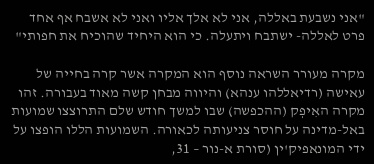"אני נשבעת באללה, אני לא אלך אליו ואני לא אשבח אף אחד פרט לאללה- ישתבח ויתעלה. כי הוא היחיד שהוכיח את חפותי"

מקרה מעורר השראה נוסף הוא המקרה אשר קרה בחייה של עאישה (רדיאללהו ענהא) והיווה מבחן קשה מאוד בעבורה. זהו מקרה האִיפְק (ההכפשה) שבו למשך חודש שלם התרוצצו שמועות באל-מדינה על חוסר צניעותה לכאורה. השמועות הללו הופצו על ידי המונאפיק'ין (סורת א-נור – 31,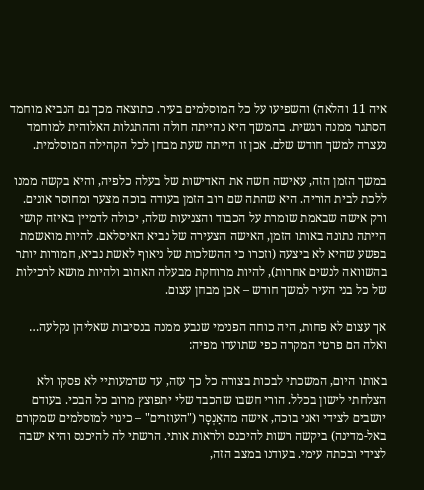איה 11 והלאה) והשפיעו על כל המוסלמים בעיר. כתוצאה מכך גם הנביא מוחמד הסתגר ממנה רגשית. בהמשך היא נהייתה חולה וההתגלות האלוהית למוחמד נעצרה למשך חודש שלם. אכן זו הייתה שעת מבחן לכל הקהילה המוסלמית.

במשך הזמן הזה, עאישה חשה את האדישות של בעלה כלפיה, והיא בקשה ממנו ללכת לבית הוריה. היא שהתה שם רוב הזמן בעודה בוכה מצער ומחוסר אונים. ורק אישה שבאמת שומרת על הכבוד והצניעות שלה, יכולה לדמיין באיזה קושי הייתה נתונה באותו הזמן, האישה הצעירה של נביא האיסלאם. להיות מואשמת בפשע שהיא לא ביצעה (וזכרו כי ההשלכות של ניאוף לאשת נביא, חמורות יותר בהשוואה לנשים אחרות), להיות מרוחקת מבעלה האהוב ולהיות מושא לרכילות של כל בני העיר למשך חודש – אכן מבחן עצום.

אך עצום לא פחות, היה כוחה הפנימי שנבע ממנה בנסיבות שאליהן נקלעה… ואלה הם פרטי המקרה כפי שתועדו מפיה:

באותו היום, המשכתי לבכות בצורה כל כך עזה, עד שדמעותיי לא פסקו ולא הצלחתי לישון בכלל. הורי חשבו שהכבד שלי יתפוצץ מרוב כל הבכי. בעודם יושבים לצידי ואני בוכה, אישה מהאַנְסָר ("העוזרים" – כינוי למוסלמים שמקורם באל-מדינה) ביקשה רשות להיכנס ולראות אותי. הרשתי לה להיכנס והיא ישבה לצידי ובכתה עימי. בעודנו במצב הזה,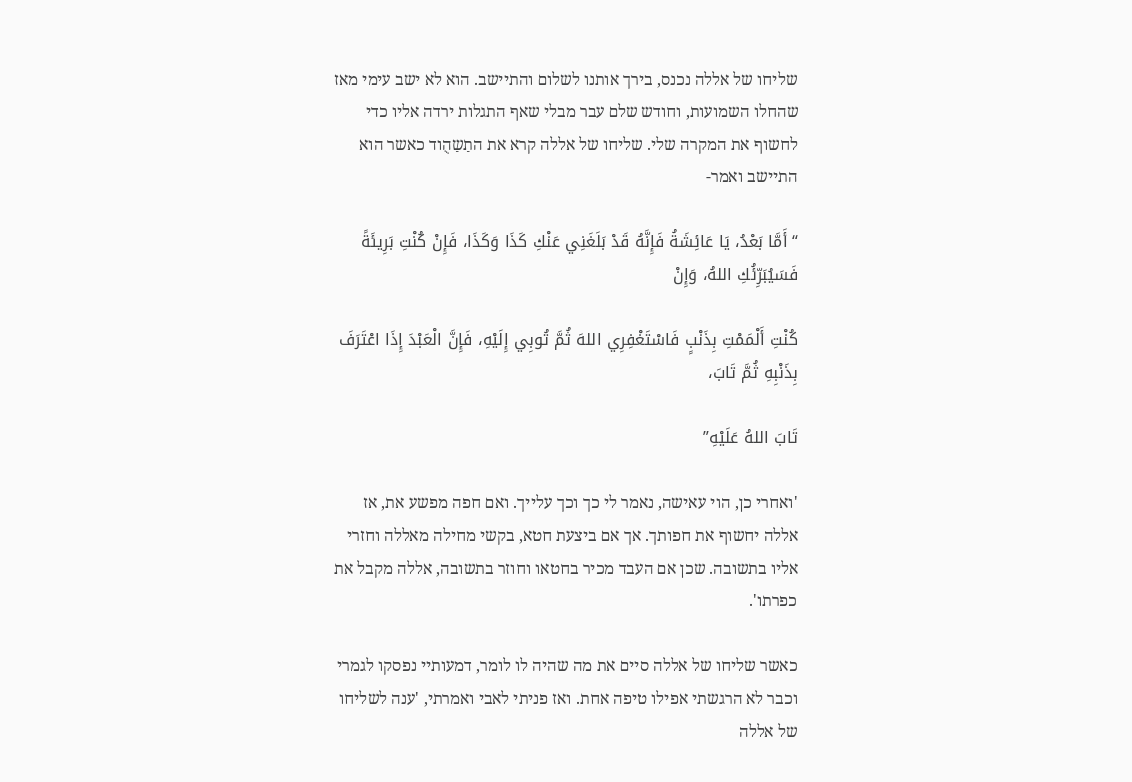שליחו של אללה נכנס, בירך אותנו לשלום והתיישב. הוא לא ישב עימי מאז שהחלו השמועות, וחודש שלם עבר מבלי שאף התגלות ירדה אליו כדי לחשוף את המקרה שלי. שליחו של אללה קרא את התַשַהֻוד כאשר הוא התיישב ואמר-

“أَمَّا بَعْدُ، يَا عَائِشَةُ فَإِنَّهُ قَدْ بَلَغَنِي عَنْكِ كَذَا وَكَذَا، فَإِنْ كُنْتِ بَرِيئَةً فَسَيُبَرِّئُكِ اللهُ، وَإِنْ

كُنْتِ أَلْمَمْتِ بِذَنْبٍ فَاسْتَغْفِرِي اللهَ ثُمَّ تُوبِي إِلَيْهِ، فَإِنَّ الْعَبْدَ إِذَا اعْتَرَفَ بِذَنْبِهِ ثُمَّ تَابَ،

تَابَ اللهُ عَلَيْهِ”

'ואחרי כן, הוי עאישה, נאמר לי כך וכך עלייך. ואם חפה מפשע את, אז אללה יחשוף את חפותך. אך אם ביצעת חטא, בקשי מחילה מאללה וחזרי אליו בתשובה. שכן אם העבד מכיר בחטאו וחוזר בתשובה, אללה מקבל את כפרתו'.

כאשר שליחו של אללה סיים את מה שהיה לו לומר, דמעותיי נפסקו לגמרי וכבר לא הרגשתי אפילו טיפה אחת. ואז פניתי לאבי ואמרתי, 'ענה לשליחו של אללה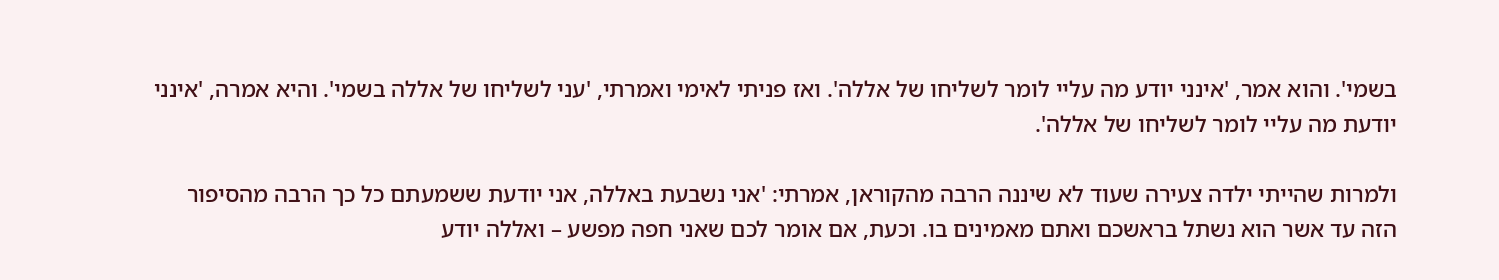בשמי'. והוא אמר, 'אינני יודע מה עליי לומר לשליחו של אללה'. ואז פניתי לאימי ואמרתי, 'עני לשליחו של אללה בשמי'. והיא אמרה, 'אינני יודעת מה עליי לומר לשליחו של אללה'.

ולמרות שהייתי ילדה צעירה שעוד לא שיננה הרבה מהקוראן, אמרתי: 'אני נשבעת באללה, אני יודעת ששמעתם כל כך הרבה מהסיפור הזה עד אשר הוא נשתל בראשכם ואתם מאמינים בו. וכעת, אם אומר לכם שאני חפה מפשע – ואללה יודע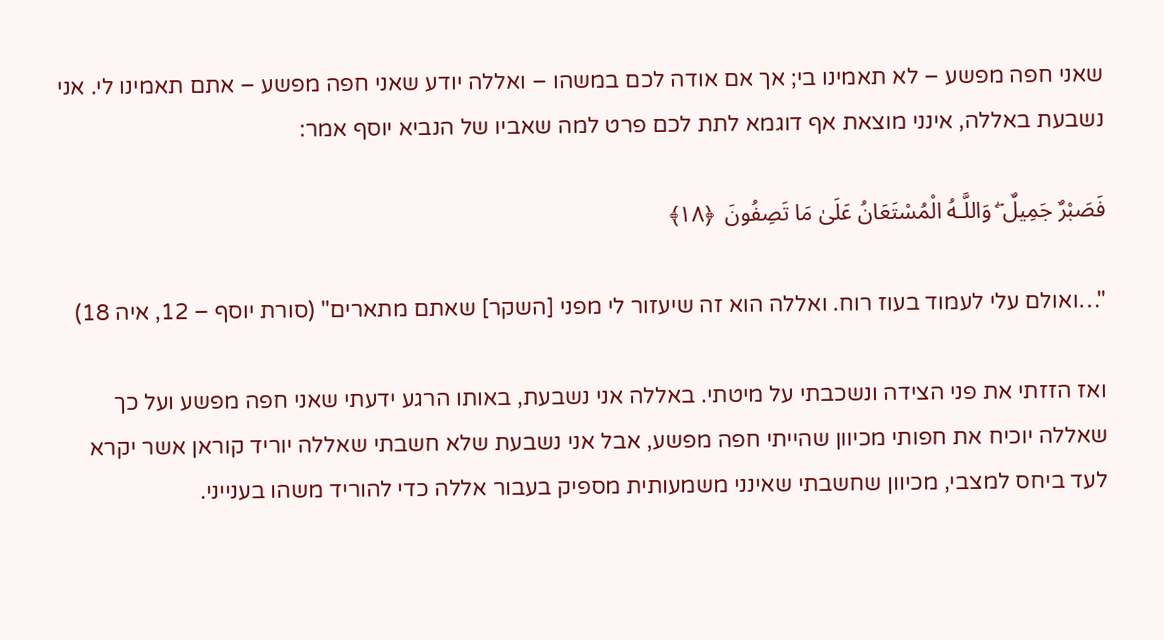שאני חפה מפשע – לא תאמינו בי; אך אם אודה לכם במשהו – ואללה יודע שאני חפה מפשע – אתם תאמינו לי. אני נשבעת באללה, אינני מוצאת אף דוגמא לתת לכם פרט למה שאביו של הנביא יוסף אמר:

فَصَبْرٌ جَمِيلٌ ۖ وَاللَّـهُ الْمُسْتَعَانُ عَلَىٰ مَا تَصِفُونَ  ﴿١٨﴾

"…ואולם עלי לעמוד בעוז רוח. ואללה הוא זה שיעזור לי מפני [השקר] שאתם מתארים" (סורת יוסף – 12, איה 18)

ואז הזזתי את פני הצידה ונשכבתי על מיטתי. באללה אני נשבעת, באותו הרגע ידעתי שאני חפה מפשע ועל כך שאללה יוכיח את חפותי מכיוון שהייתי חפה מפשע, אבל אני נשבעת שלא חשבתי שאללה יוריד קוראן אשר יקרא לעד ביחס למצבי, מכיוון שחשבתי שאינני משמעותית מספיק בעבור אללה כדי להוריד משהו בענייני.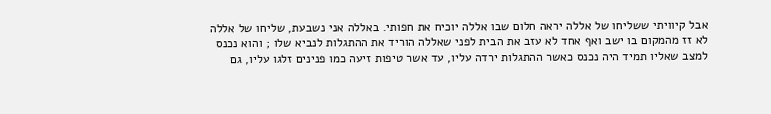אבל קיוויתי ששליחו של אללה יראה חלום שבו אללה יוכיח את חפותי. באללה אני נשבעת, שליחו של אללה לא זז מהמקום בו ישב ואף אחד לא עזב את הבית לפני שאללה הוריד את ההתגלות לנביא שלו ; והוא נכנס למצב שאליו תמיד היה נכנס כאשר ההתגלות ירדה עליו, עד אשר טיפות זיעה כמו פנינים זלגו עליו, גם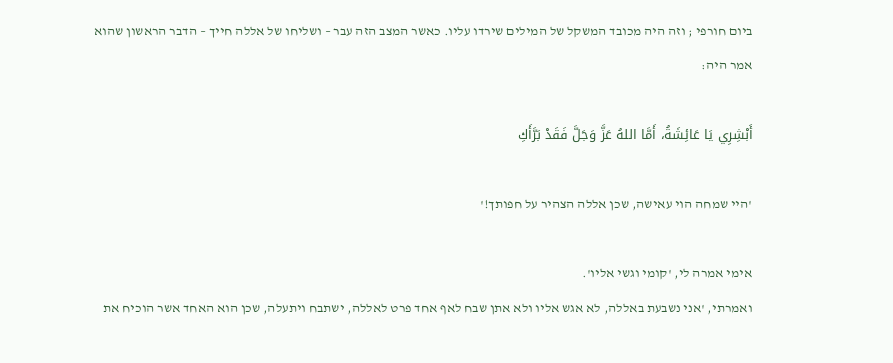ביום חורפי ; וזה היה מכובד המשקל של המילים שירדו עליו. כאשר המצב הזה עבר – ושליחו של אללה חייך – הדבר הראשון שהוא אמר היה:

أَبْشِرِي يَا عَائِشَةُ، أَمَّا اللهُ عَزَّ وَجَلَّ فَقَدْ بَرَّأَكِ

'היי שמחה הוי עאישה, שכן אללה הצהיר על חפותך!'

אימי אמרה לי, 'קומי וגשי אליו'.
ואמרתי, 'אני נשבעת באללה, לא אגש אליו ולא אתן שבח לאף אחד פרט לאללה, ישתבח ויתעלה, שכן הוא האחד אשר הוכיח את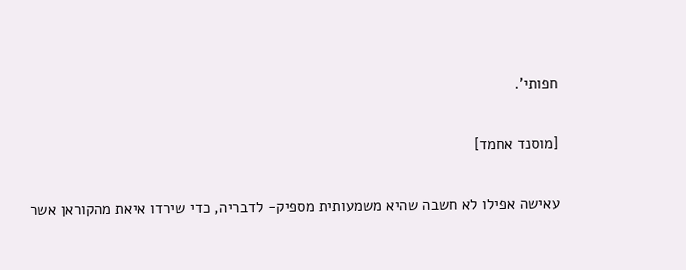חפותי'.

[מוסנד אחמד]

עאישה אפילו לא חשבה שהיא משמעותית מספיק- לדבריה, כדי שירדו איאת מהקוראן אשר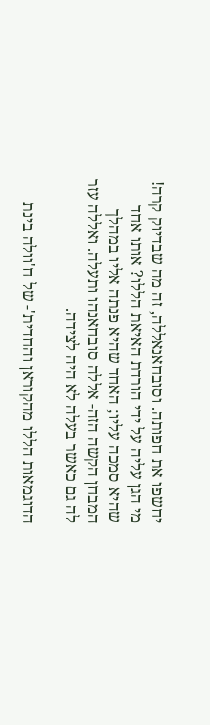יחשפו את חפותה. וסובחאנאללה, זה מה שבדיוק קרה! מי הגן עליה על ידי הורדת האיאת הללו? אותו אחד שהיא סמכה עליו; האחד שהיא פנתה אליו במהלך המבחן הקשה הזה- אללה סובחאנהו ותעלה. ואללה עזר לה גם כאשר בעלה לא היה לצידה.

הדוגמאות הללו מהקוראן והחדית'- של ח'וולה בינת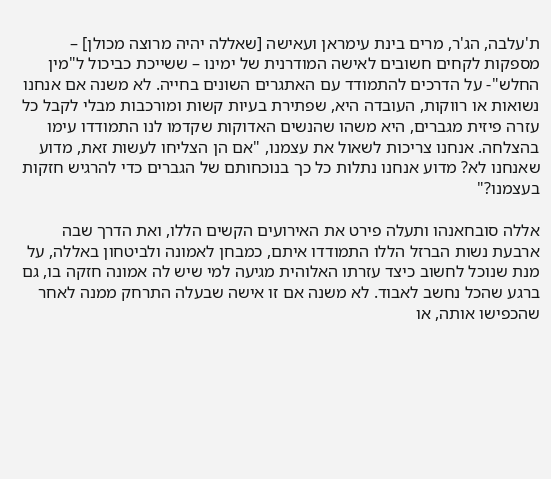ת'עלבה, הג'ר, מרים בינת עימראן ועאישה [שאללה יהיה מרוצה מכולן] – מספקות לקחים חשובים לאישה המודרנית של ימינו – ששייכת כביכול ל"מין החלש"- על הדרכים להתמודד עם האתגרים השונים בחייה. לא משנה אם אנחנו נשואות או רווקות, העובדה היא, שפתירת בעיות קשות ומורכבות מבלי לקבל כל עזרה פיזית מגברים, היא משהו שהנשים האדוקות שקדמו לנו התמודדו עימו בהצלחה. אנחנו צריכות לשאול את עצמנו, "אם הן הצליחו לעשות זאת, מדוע שאנחנו לא? מדוע אנחנו נתלות כל כך בנוכחותם של הגברים כדי להרגיש חזקות בעצמנו?"

אללה סובחאנהו ותעלה פירט את האירועים הקשים הללו, ואת הדרך שבה ארבעת נשות הברזל הללו התמודדו איתם, כמבחן לאמונה ולביטחון באללה, על מנת שנוכל לחשוב כיצד עזרתו האלוהית מגיעה למי שיש לה אמונה חזקה בו, גם ברגע שהכל נחשב לאבוד. לא משנה אם זו אישה שבעלה התרחק ממנה לאחר שהכפישו אותה, או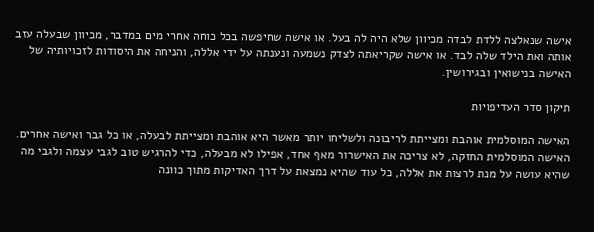אישה שנאלצה ללדת לבדה מכיוון שלא היה לה בעל. או אישה שחיפשה בכל כוחה אחרי מים במדבר, מכיוון שבעלה עזב אותה ואת הילד שלה לבד. או אישה שקריאתה לצדק נשמעה ונענתה על ידי אללה, והניחה את היסודות לזכויותיה של האישה בנישואין ובגירושין.

תיקון סדר העדיפויות

האישה המוסלמית אוהבת ומצייתת לריבונה ולשליחו יותר מאשר היא אוהבת ומצייתת לבעלה, או כל גבר ואישה אחרים. האישה המוסלמית החזקה, לא צריכה את האישרור מאף אחד, אפילו לא מבעלה, כדי להרגיש טוב לגבי עצמה ולגבי מה שהיא עושה על מנת לרצות את אללה, כל עוד שהיא נמצאת על דרך האדיקות מתוך כוונה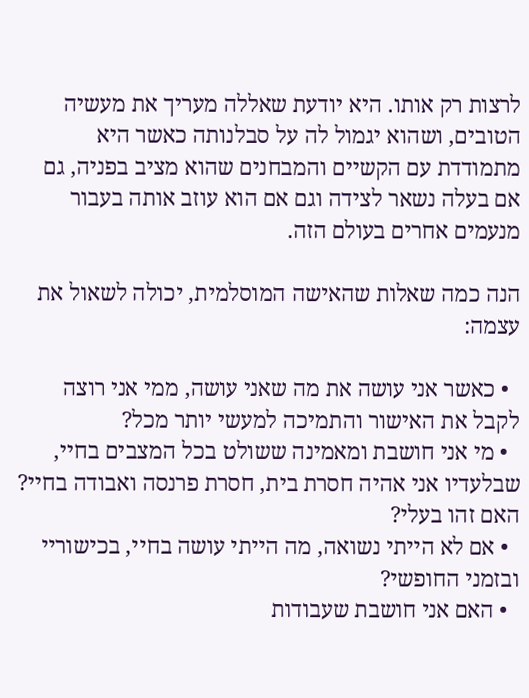לרצות רק אותו. היא יודעת שאללה מעריך את מעשיה הטובים, ושהוא יגמול לה על סבלנותה כאשר היא מתמודדת עם הקשיים והמבחנים שהוא מציב בפניה, גם אם בעלה נשאר לצידה וגם אם הוא עוזב אותה בעבור מנעמים אחרים בעולם הזה.

הנה כמה שאלות שהאישה המוסלמית, יכולה לשאול את עצמה:

  • כאשר אני עושה את מה שאני עושה, ממי אני רוצה לקבל את האישור והתמיכה למעשי יותר מכל?
  • מי אני חושבת ומאמינה ששולט בכל המצבים בחיי, שבלעדיו אני אהיה חסרת בית, חסרת פרנסה ואבודה בחיי? האם זהו בעלי?
  • אם לא הייתי נשואה, מה הייתי עושה בחיי, בכישוריי ובזמני החופשי?
  • האם אני חושבת שעבודות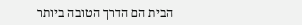הבית הם הדרך הטובה ביותר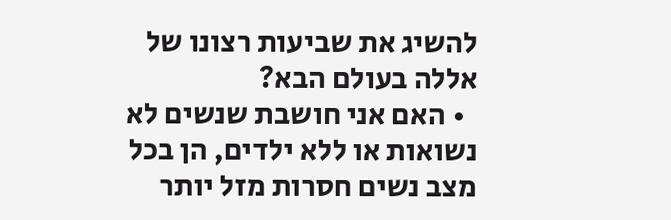להשיג את שביעות רצונו של אללה בעולם הבא?
  • האם אני חושבת שנשים לא נשואות או ללא ילדים, הן בכל מצב נשים חסרות מזל יותר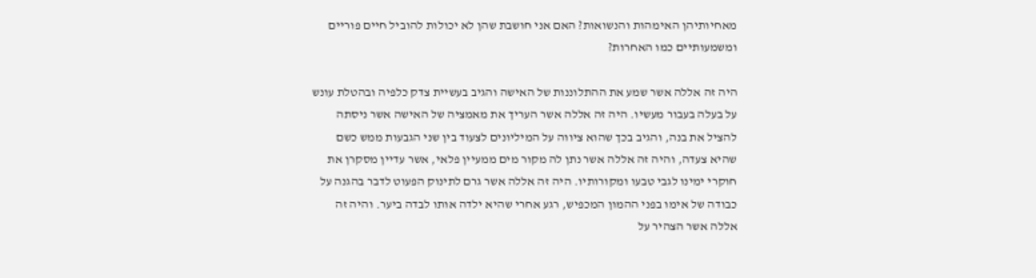מאחיותיהן האימהות והנשואות? האם אני חושבת שהן לא יכולות להוביל חיים פוריים ומשמעותיים כמו האחרות?

היה זה אללה אשר שמע את ההתלוננות של האישה והגיב בעשיית צדק כלפיה ובהטלת עונש על בעלה בעבור מעשיו. היה זה אללה אשר העריך את מאמציה של האישה אשר ניסתה להציל את בנה, והגיב בכך שהוא ציווה על המיליונים לצעוד בין שני הגבעות ממש כשם שהיא צעדה, והיה זה אללה אשר נתן לה מקור מים ממעיין פלאי, אשר עדיין מסקרן את חוקרי ימינו לגבי טבעו ומקורותיו. היה זה אללה אשר גרם לתינוק הפעוט לדבר בהגנה על כבודה של אימו בפני ההמון המכפיש, רגע אחרי שהיא ילדה אותו לבדה ביער. והיה זה אללה אשר הצהיר על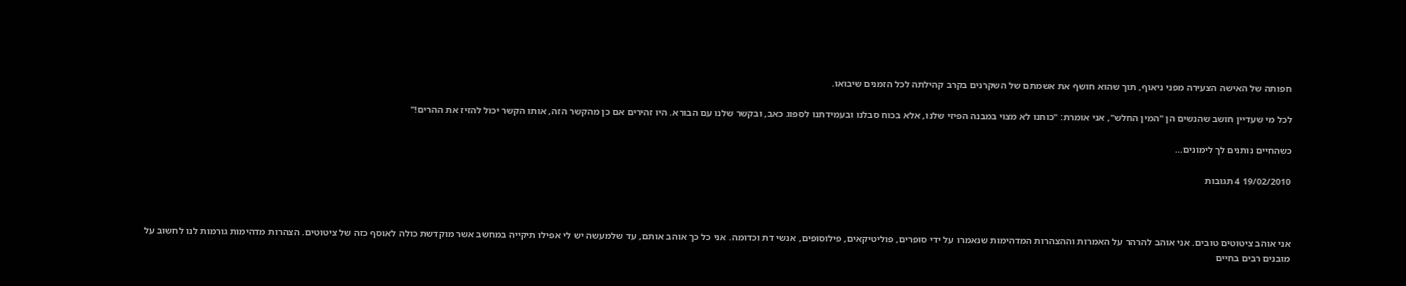חפותה של האישה הצעירה מפני ניאוף, תוך שהוא חושף את אשמתם של השקרנים בקרב קהילתה לכל הזמנים שיבואו.

לכל מי שעדיין חושב שהנשים הן "המין החלש", אני אומרת: "כוחנו לא מצוי במבנה הפיזי שלנו, אלא בכוח סבלנו ובעמידתנו לספוג כאב, ובקשר שלנו עם הבורא. היו זהירים אם כן מהקשר הזה, אותו הקשר יכול להזיז את ההרים!"

כשהחיים נותנים לך לימונים…

19/02/2010 4 תגובות



אני אוהב ציטוטים טובים. אני אוהב להרהר על האמרות וההצהרות המדהימות שנאמרו על ידי סופרים, פוליטיקאים, פילוסופים, אנשי דת וכדומה. אני כל כך אוהב אותם, עד שלמעשה יש לי אפילו תיקייה במחשב אשר מוקדשת כולה לאוסף כזה של ציטוטים. הצהרות מדהימות גורמות לנו לחשוב על מובנים רבים בחיים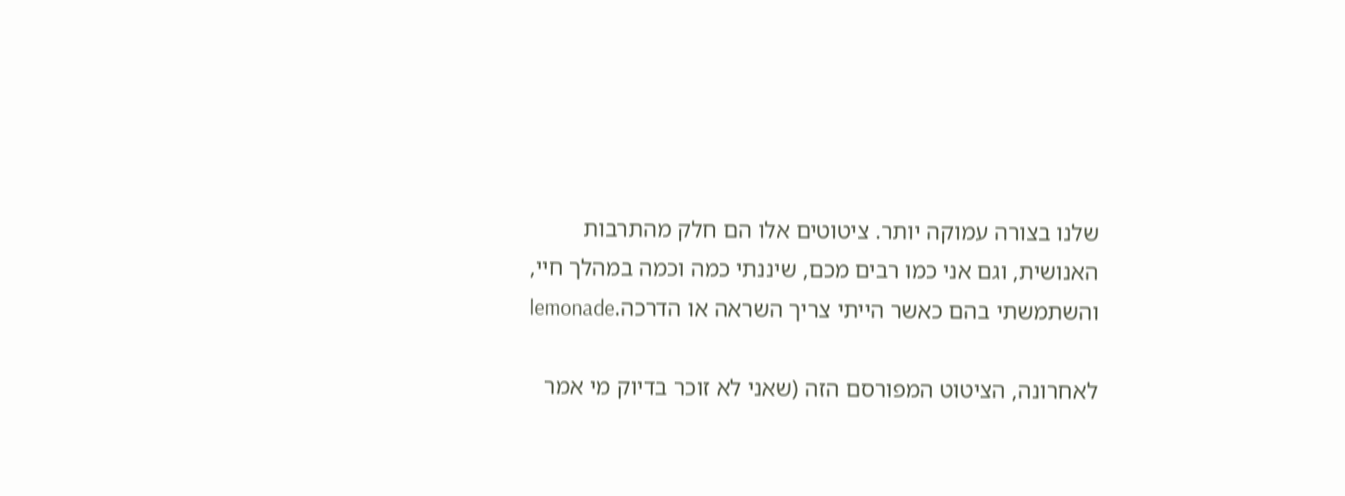שלנו בצורה עמוקה יותר. ציטוטים אלו הם חלק מהתרבות האנושית, וגם אני כמו רבים מכם, שיננתי כמה וכמה במהלך חיי, והשתמשתי בהם כאשר הייתי צריך השראה או הדרכה.lemonade

לאחרונה, הציטוט המפורסם הזה (שאני לא זוכר בדיוק מי אמר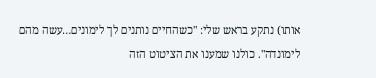אותו) נתקע בראש שלי: "כשהחיים נותנים לך לימונים…עשה מהם לימונדה". כולנו שמענו את הציטוט הזה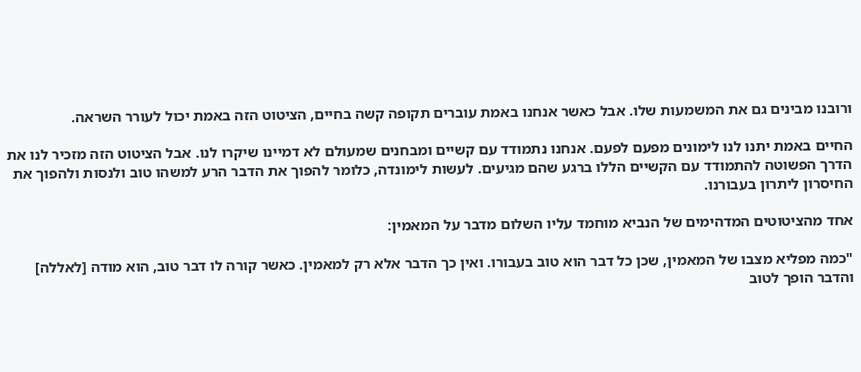ורובנו מבינים גם את המשמעות שלו. אבל כאשר אנחנו באמת עוברים תקופה קשה בחיים, הציטוט הזה באמת יכול לעורר השראה.

החיים באמת יתנו לנו לימונים מפעם לפעם. אנחנו נתמודד עם קשיים ומבחנים שמעולם לא דמיינו שיקרו לנו. אבל הציטוט הזה מזכיר לנו את הדרך הפשוטה להתמודד עם הקשיים הללו ברגע שהם מגיעים. לעשות לימונדה, כלומר להפוך את הדבר הרע למשהו טוב ולנסות ולהפוך את החיסרון ליתרון בעבורנו.

אחד מהציטוטים המדהימים של הנביא מוחמד עליו השלום מדבר על המאמין:

"כמה מפליא מצבו של המאמין, שכן כל דבר הוא טוב בעבורו. ואין כך הדבר אלא רק למאמין. כאשר קורה לו דבר טוב, הוא מודה [לאללה] והדבר הופך לטוב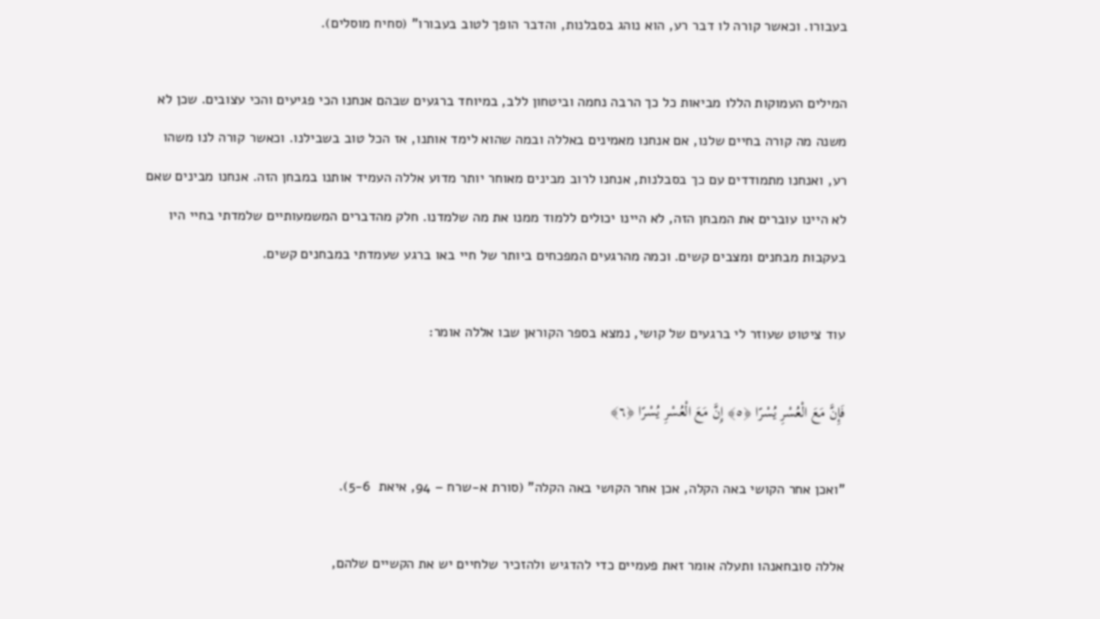בעבורו. וכאשר קורה לו דבר רע, הוא נוהג בסבלנות, והדבר הופך לטוב בעבורו" (סחיח מוסלים).

המילים העמוקות הללו מביאות כל כך הרבה נחמה וביטחון ללב, במיוחד ברגעים שבהם אנחנו הכי פגיעים והכי עצובים. שכן לא משנה מה קורה בחיים שלנו, אם אנחנו מאמינים באללה ובמה שהוא לימד אותנו, אז הכל טוב בשבילנו. וכאשר קורה לנו משהו רע, ואנחנו מתמודדים עם כך בסבלנות, אנחנו לרוב מבינים מאוחר יותר מדוע אללה העמיד אותנו במבחן הזה. אנחנו מבינים שאם לא היינו עוברים את המבחן הזה, לא היינו יכולים ללמוד ממנו את מה שלמדנו. חלק מהדברים המשמעותיים שלמדתי בחיי היו בעקבות מבחנים ומצבים קשים. וכמה מהרגעים המפכחים ביותר של חיי באו ברגע שעמדתי במבחנים קשים.

עוד ציטוט שעוזר לי ברגעים של קושי, נמצא בספר הקוראן שבו אללה אומר:

فَإِنَّ مَعَ الْعُسْرِ يُسْرًا ﴿٥﴾ إِنَّ مَعَ الْعُسْرِ يُسْرًا ﴿٦﴾

"ואכן אחר הקושי באה הקלה, אכן אחר הקושי באה הקלה" (סורת א-שרח – 94, איאת  5-6).

אללה סובחאנהו ותעלה אומר זאת פעמיים כדי להדגיש ולהזכיר שלחיים יש את הקשיים שלהם,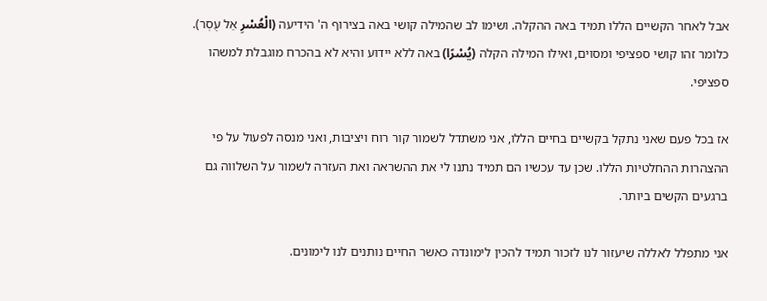אבל לאחר הקשיים הללו תמיד באה ההקלה. ושימו לב שהמילה קושי באה בצירוף ה' הידיעה (الْعُسْرِ אַל עֻסְר). כלומר זהו קושי ספציפי ומסוים, ואילו המילה הקלה (يُسْرًا) באה ללא יידוע והיא לא בהכרח מוגבלת למשהו ספציפי.

אז בכל פעם שאני נתקל בקשיים בחיים הללו, אני משתדל לשמור קור רוח ויציבות, ואני מנסה לפעול על פי ההצהרות ההחלטיות הללו. שכן עד עכשיו הם תמיד נתנו לי את ההשראה ואת העזרה לשמור על השלווה גם ברגעים הקשים ביותר.

אני מתפלל לאללה שיעזור לנו לזכור תמיד להכין לימונדה כאשר החיים נותנים לנו לימונים.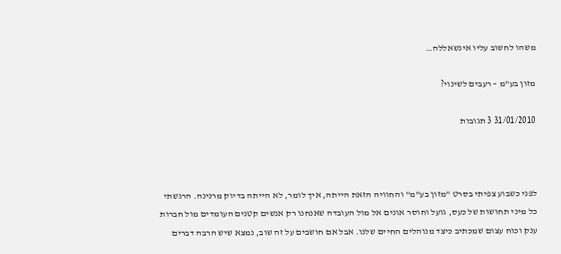משהו לחשוב עליו אינשאללה…

מזון בע"מ – רעבים לשינוי?

31/01/2010 3 תגובות



לפני כשבוע צפיתי בסרט "מזון בע"מ" והחוויה הזאת הייתה, איך לומר, לא הייתה בדיוק מרנינה. הרגשתי כל מיני תחושות של כעס, גועל וחוסר אונים אל מול העובדה שאנחנו רק אנשים קטנים העומדים מול חברות ענק וכוח עצום שמכתיב כיצד מנוהלים החיים שלנו. אבל אם חושבים על זה שוב, נמצא שיש הרבה דברים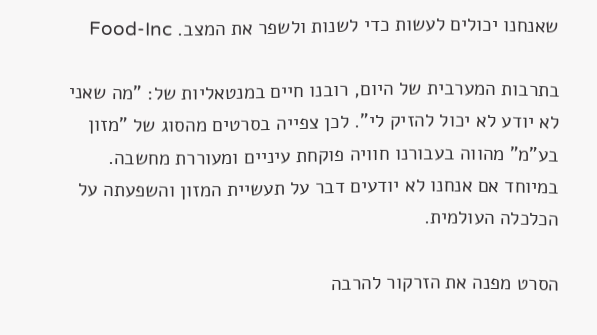שאנחנו יכולים לעשות כדי לשנות ולשפר את המצב. Food-Inc

בתרבות המערבית של היום, רובנו חיים במנטאליות של: "מה שאני לא יודע לא יכול להזיק לי". לכן צפייה בסרטים מהסוג של "מזון בע"מ" מהווה בעבורנו חוויה פוקחת עיניים ומעוררת מחשבה. במיוחד אם אנחנו לא יודעים דבר על תעשיית המזון והשפעתה על הכלכלה העולמית.

הסרט מפנה את הזרקור להרבה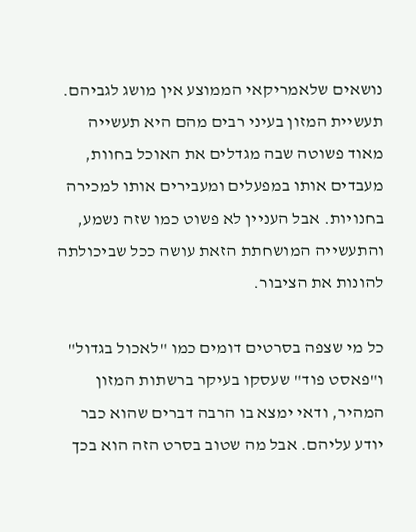נושאים שלאמריקאי הממוצע אין מושג לגביהם. תעשיית המזון בעיני רבים מהם היא תעשייה מאוד פשוטה שבה מגדלים את האוכל בחוות, מעבדים אותו במפעלים ומעבירים אותו למכירה בחנויות. אבל העניין לא פשוט כמו שזה נשמע, והתעשייה המושחתת הזאת עושה ככל שביכולתה להונות את הציבור.

כל מי שצפה בסרטים דומים כמו "לאכול בגדול" ו"פאסט פוד" שעסקו בעיקר ברשתות המזון המהיר, ודאי ימצא בו הרבה דברים שהוא כבר יודע עליהם. אבל מה שטוב בסרט הזה הוא בכך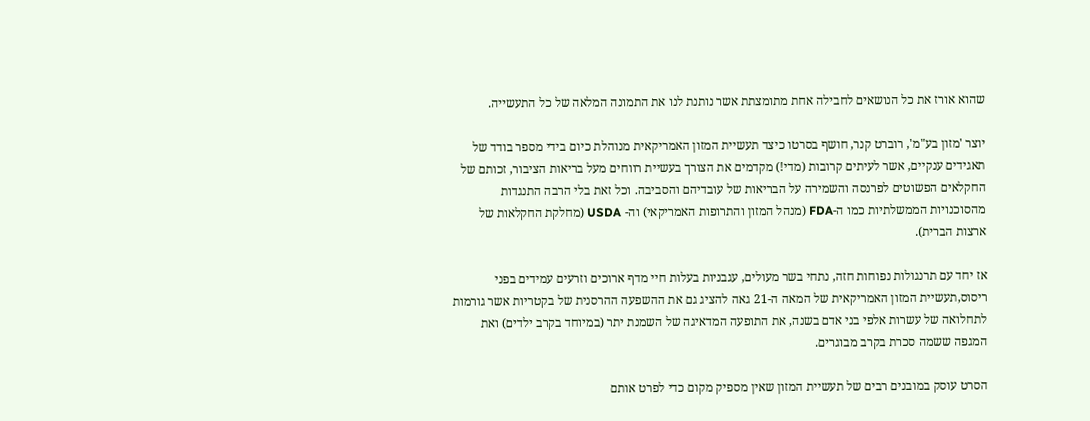שהוא אורז את כל הנושאים לחבילה אחת מתומצתת אשר נותנת לנו את התמונה המלאה של כל התעשייה.

יוצר 'מזון בע"מ', רוברט קנר, חושף בסרטו כיצד תעשיית המזון האמריקאית מנוהלת כיום בידי מספר בודד של תאגידים ענקיים, אשר לעיתים קרובות (מדי!) מקדמים את הצורך בעשיית רווחים מעל בריאות הציבור, זכותם של החקלאים הפשוטים לפרנסה והשמירה על הבריאות של עובדיהם והסביבה. וכל זאת בלי הרבה התנגדות מהסוכנויות הממשלתיות כמו ה-FDA (מנהל המזון והתרופות האמריקאי) וה- USDA (מחלקת החקלאות של ארצות הברית).

אז יחד עם תרנגולות נפוחות חזה, נתחי בשר מעולים, עגבניות בעלות חיי מדף ארוכים וזרעים עמידים בפני ריסוס,תעשיית המזון האמריקאית של המאה ה-21 גאה להציג גם את ההשפעה ההרסנית של בקטריות אשר גורמות לתחלואה של עשרות אלפי בני אדם בשנה, את התופעה המדאיגה של השמנת יתר (במיוחד בקרב ילדים) ואת המגפה ששמה סכרת בקרב מבוגרים.

הסרט עוסק במובנים רבים של תעשיית המזון שאין מספיק מקום כדי לפרט אותם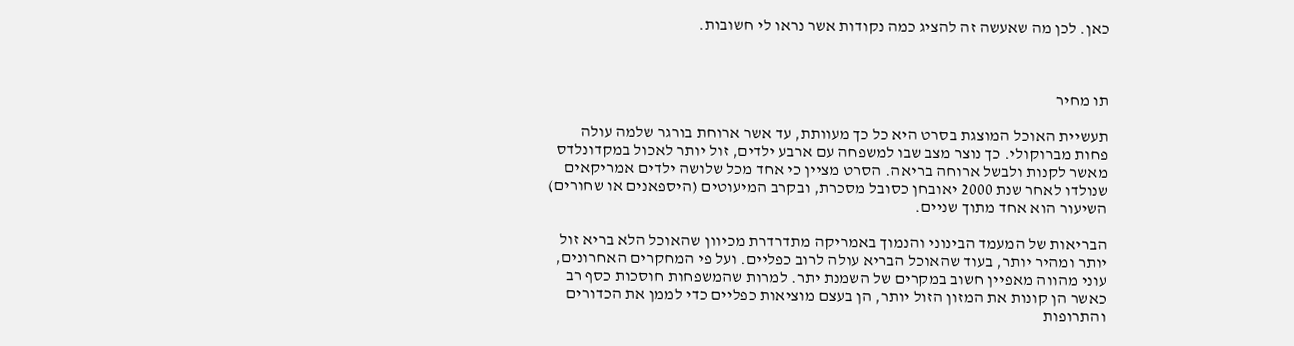כאן. לכן מה שאעשה זה להציג כמה נקודות אשר נראו לי חשובות.



תו מחיר

תעשיית האוכל המוצגת בסרט היא כל כך מעוותת, עד אשר ארוחת בורגר שלמה עולה פחות מברוקולי. כך נוצר מצב שבו למשפחה עם ארבע ילדים, זול יותר לאכול במקדונלדס מאשר לקנות ולבשל ארוחה בריאה. הסרט מציין כי אחד מכל שלושה ילדים אמריקאים שנולדו לאחר שנת 2000 יאובחן כסובל מסכרת, ובקרב המיעוטים (היספאנים או שחורים) השיעור הוא אחד מתוך שניים.

הבריאות של המעמד הבינוני והנמוך באמריקה מתדרדרת מכיוון שהאוכל הלא בריא זול יותר ומהיר יותר, בעוד שהאוכל הבריא עולה לרוב כפליים. ועל פי המחקרים האחרונים, עוני מהווה מאפיין חשוב במקרים של השמנת יתר. למרות שהמשפחות חוסכות כסף רב כאשר הן קונות את המזון הזול יותר, הן בעצם מוציאות כפליים כדי לממן את הכדורים והתרופות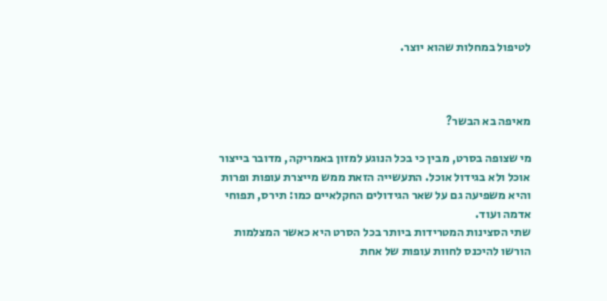לטיפול במחלות שהוא יוצר.



מאיפה בא הבשר?

מי שצופה בסרט, מבין כי בכל הנוגע למזון באמריקה, מדובר בייצור אוכל ולא בגידול אוכל. התעשייה הזאת ממש מייצרת עופות ופרות והיא משפיעה גם על שאר הגידולים החקלאיים כמו: תירס, תפוחי אדמה ועוד.
שתי הסצינות המטרידות ביותר בכל הסרט היא כאשר המצלמות הורשו להיכנס לחוות עופות של אחת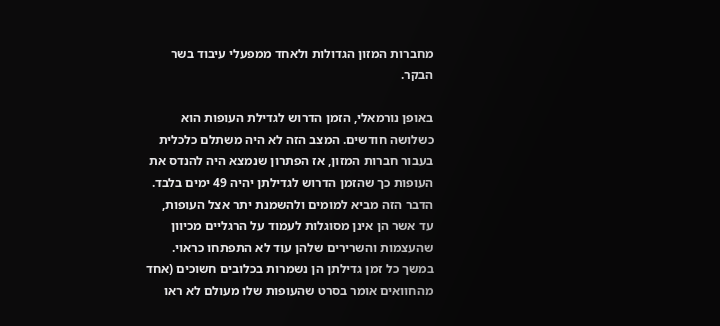מחברות המזון הגדולות ולאחד ממפעלי עיבוד בשר הבקר.

באופן נורמאלי, הזמן הדרוש לגדילת העופות הוא כשלושה חודשים. המצב הזה לא היה משתלם כלכלית בעבור חברות המזון, אז הפתרון שנמצא היה להנדס את העופות כך שהזמן הדרוש לגדילתן יהיה 49 ימים בלבד. הדבר הזה מביא למומים ולהשמנת יתר אצל העופות, עד אשר הן אינן מסוגלות לעמוד על הרגליים מכיוון שהעצמות והשרירים שלהן עוד לא התפתחו כראוי. במשך כל זמן גדילתן הן נשמרות בכלובים חשוכים (אחד מהחוואים אומר בסרט שהעופות שלו מעולם לא ראו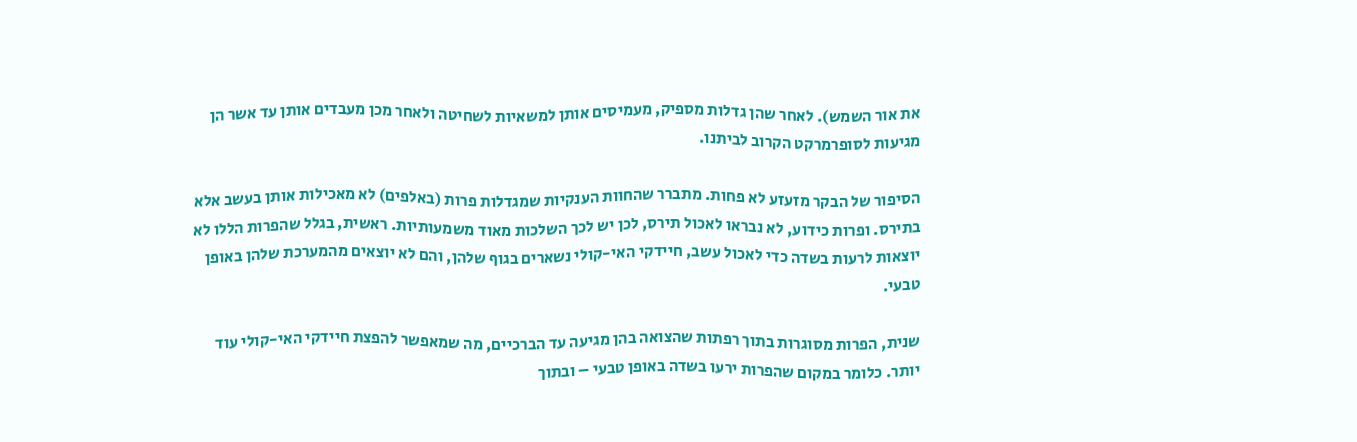את אור השמש). לאחר שהן גדלות מספיק, מעמיסים אותן למשאיות לשחיטה ולאחר מכן מעבדים אותן עד אשר הן מגיעות לסופרמרקט הקרוב לביתנו.

הסיפור של הבקר מזעזע לא פחות. מתברר שהחוות הענקיות שמגדלות פרות (באלפים) לא מאכילות אותן בעשב אלא בתירס. ופרות כידוע, לא נבראו לאכול תירס, לכן יש לכך השלכות מאוד משמעותיות. ראשית, בגלל שהפרות הללו לא יוצאות לרעות בשדה כדי לאכול עשב, חיידקי האי-קולי נשארים בגוף שלהן, והם לא יוצאים מהמערכת שלהן באופן טבעי.

שנית, הפרות מסוגרות בתוך רפתות שהצואה בהן מגיעה עד הברכיים, מה שמאפשר להפצת חיידקי האי-קולי עוד יותר. כלומר במקום שהפרות ירעו בשדה באופן טבעי – ובתוך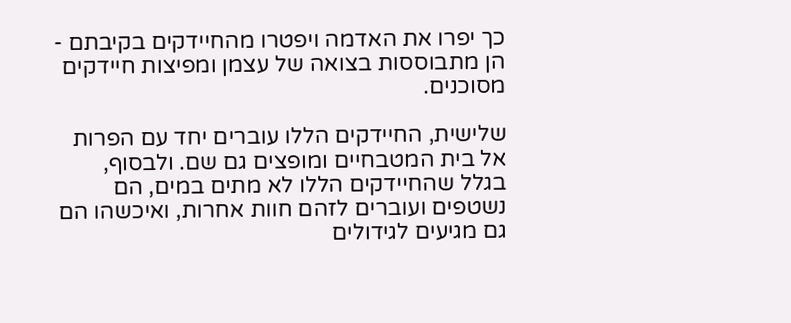כך יפרו את האדמה ויפטרו מהחיידקים בקיבתם -  הן מתבוססות בצואה של עצמן ומפיצות חיידקים מסוכנים.

שלישית, החיידקים הללו עוברים יחד עם הפרות אל בית המטבחיים ומופצים גם שם. ולבסוף, בגלל שהחיידקים הללו לא מתים במים, הם נשטפים ועוברים לזהם חוות אחרות, ואיכשהו הם גם מגיעים לגידולים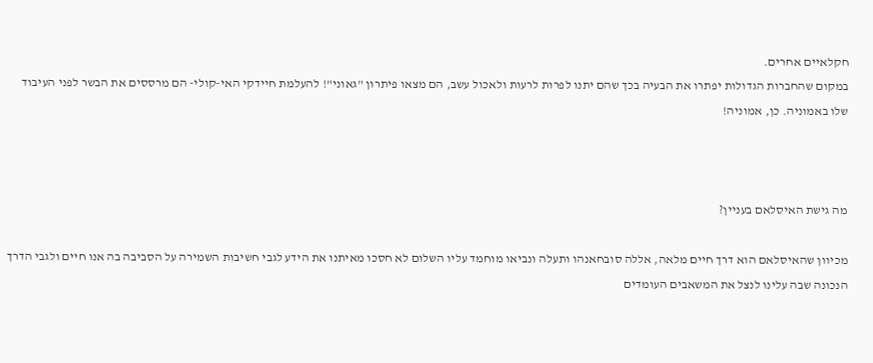חקלאיים אחרים.
במקום שהחברות הגדולות יפתרו את הבעיה בכך שהם יתנו לפרות לרעות ולאכול עשב, הם מצאו פיתרון "גאוני"! להעלמת חיידקי האי-קולי- הם מרססים את הבשר לפני העיבוד שלו באמוניה. כן, אמוניה!



מה גישת האיסלאם בעניין?

מכיוון שהאיסלאם הוא דרך חיים מלאה, אללה סובחאנהו ותעלה ונביאו מוחמד עליו השלום לא חסכו מאיתנו את הידע לגבי חשיבות השמירה על הסביבה בה אנו חיים ולגבי הדרך הנכונה שבה עלינו לנצל את המשאבים העומדים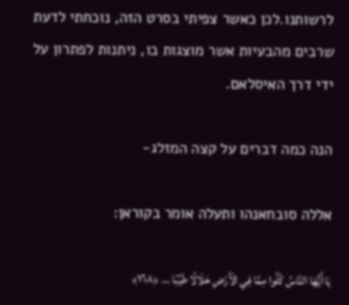לרשותנו.לכן כאשר צפיתי בסרט הזה, נוכחתי לדעת שרבים מהבעיות אשר מוצגות בו, ניתנות לפתרון על ידי דרך האיסלאם.

הנה כמה דברים על קצה המזלג-

אללה סובחאנהו ותעלה אומר בקוראן:

يَا أَيُّهَا النَّاسُ كُلُوا مِمَّا فِي الْأَرْضِ حَلَالًا طَيِّبًا … ﴿١٦٨﴾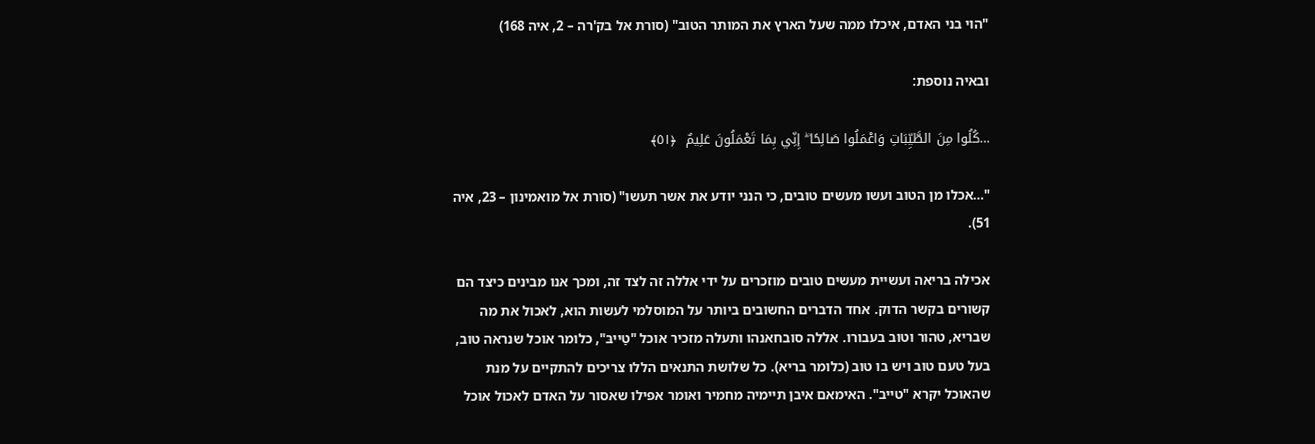"הוי בני האדם, איכלו ממה שעל הארץ את המותר הטוב" (סורת אל בק'רה – 2, איה 168)

ובאיה נוספת:

…كُلُوا مِنَ الطَّيِّبَاتِ وَاعْمَلُوا صَالِحًا ۖ إِنِّي بِمَا تَعْمَلُونَ عَلِيمٌ  ﴿٥١﴾

"…אכלו מן הטוב ועשו מעשים טובים, כי הנני יודע את אשר תעשו" (סורת אל מואמינון – 23, איה 51).

אכילה בריאה ועשיית מעשים טובים מוזכרים על ידי אללה זה לצד זה, ומכך אנו מבינים כיצד הם קשורים בקשר הדוק. אחד הדברים החשובים ביותר על המוסלמי לעשות הוא, לאכול את מה שבריא, טהור וטוב בעבורו. אללה סובחאנהו ותעלה מזכיר אוכל "טַייבּ", כלומר אוכל שנראה טוב, בעל טעם טוב ויש בו טוב (כלומר בריא). כל שלושת התנאים הללו צריכים להתקיים על מנת שהאוכל יקרא "טייב". האימאם איבן תיימיה מחמיר ואומר אפילו שאסור על האדם לאכול אוכל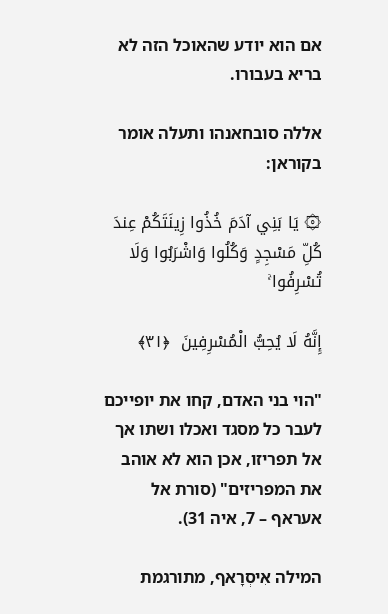אם הוא יודע שהאוכל הזה לא בריא בעבורו.

אללה סובחאנהו ותעלה אומר בקוראן:

۞ يَا بَنِي آدَمَ خُذُوا زِينَتَكُمْ عِندَ كُلِّ مَسْجِدٍ وَكُلُوا وَاشْرَبُوا وَلَا تُسْرِفُوا ۚ

إِنَّهُ لَا يُحِبُّ الْمُسْرِفِينَ  ﴿٣١﴾

"הוי בני האדם, קחו את יופייכם לעבר כל מסגד ואכלו ושתו אך אל תפריזו, אכן הוא לא אוהב את המפריזים" (סורת אל אעראף – 7, איה 31).

המילה אִיסְרָאף, מתורגמת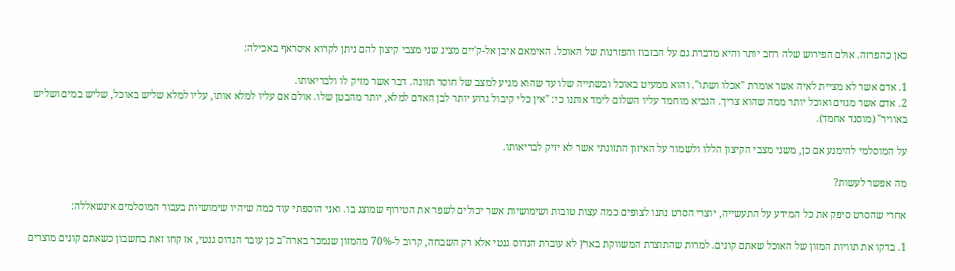כאן כהפרזה. אולם הפירוש שלה רחב יותר והיא מדברת גם על הבזבוז והפזרנות של האוכל. האימאם איבן אל-ק'יים מציג שני מצבי קיצון להם ניתן לקרוא איסראף באכילה:

1. אדם אשר לא מציית לאיה אשר אומרת "אכלו ושתו". והוא ממעיט באוכל ובשתייה שלו עד שהוא מגיע למצב של חוסר תזונה. דבר אשר מזיק לו ולבריאותו.
2. אדם אשר מגזים ואוכל יותר ממה שהוא צריך. הנביא מוחמד עליו השלום לימד אותנו כי: "אין כלי קיבול גרוע יותר לבן האדם למלא, יותר מהבטן שלו. אולם אם עליו למלא אותו, עליו למלא שליש באוכל, שליש במים ושליש באוויר" (מוסנד אחמד).

על המוסלמי להימנע אם כן, משני מצבי הקיצון הללו ולשמור על האיזון התזונתי אשר לא יזיק לבריאותו.

מה אפשר לעשות?

אחרי שהסרט סיפק את כל המידע על התעשייה, יוצרי הסרט נתנו לצופים כמה עצות טובות ושימושיות אשר יכולים לשפר את הטירוף שמוצג בו. ואני הוספתי עוד כמה שיהיו שימושיות בעבור המוסלמים אינשאללה:

1. בדקו את תוויות המזון של האוכל שאתם קונים. למרות שהתוצרת המשווקת בארץ לא עוברת הנדוס גנטי אלא רק השבחה, קרוב ל-70% מהמזון שנמכר בארה"ב כן עובר הנדוס גנטי, אז קחו זאת בחשבון כשאתם קונים מוצרים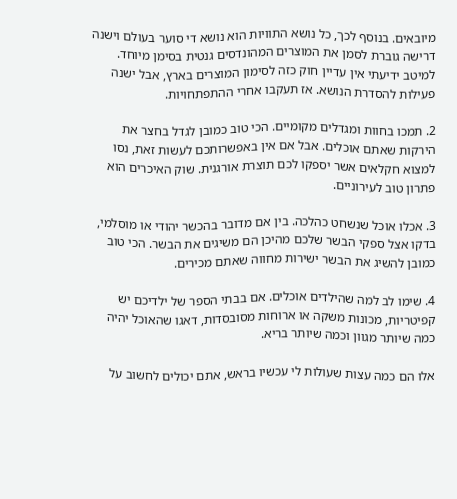מיובאים. בנוסף לכך, כל נושא התוויות הוא נושא די סוער בעולם וישנה דרישה גוברת לסמן את המוצרים המהונדסים גנטית בסימן מיוחד. למיטב ידיעתי אין עדיין חוק כזה לסימון המוצרים בארץ, אבל ישנה פעילות להסדרת הנושא. אז תעקבו אחרי ההתפתחויות.

2. תמכו בחוות ומגדלים מקומיים. הכי טוב כמובן לגדל בחצר את הירקות שאתם אוכלים. אבל אם אין באפשרותכם לעשות זאת, נסו למצוא חקלאים אשר יספקו לכם תוצרת אורגנית. שוק האיכרים הוא פתרון טוב לעירוניים.

3. אכלו אוכל שנשחט כהלכה. בין אם מדובר בהכשר יהודי או מוסלמי, בדקו אצל ספקי הבשר שלכם מהיכן הם משיגים את הבשר. הכי טוב כמובן להשיג את הבשר ישירות מחווה שאתם מכירים.

4. שימו לב למה שהילדים אוכלים. אם בבתי הספר של ילדיכם יש קפיטריות, מכונות משקה או ארוחות מסובסדות, דאגו שהאוכל יהיה כמה שיותר מגוון וכמה שיותר בריא.

אלו הם כמה עצות שעולות לי עכשיו בראש, אתם יכולים לחשוב על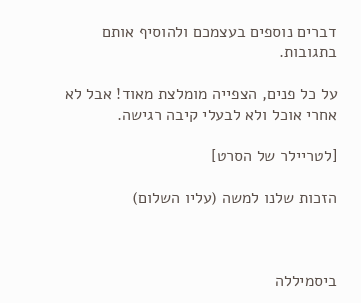דברים נוספים בעצמכם ולהוסיף אותם בתגובות.

על כל פנים, הצפייה מומלצת מאוד! אבל לא אחרי אוכל ולא לבעלי קיבה רגישה.

[לטריילר של הסרט]

הזכות שלנו למשה (עליו השלום)



ביסמיללה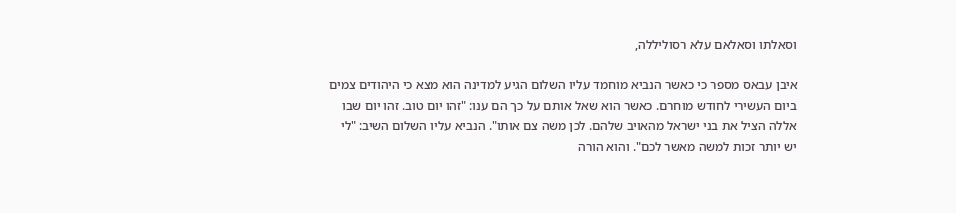וסאלתו וסאלאם עלא רסוליללה,

איבן עבאס מספר כי כאשר הנביא מוחמד עליו השלום הגיע למדינה הוא מצא כי היהודים צמים ביום העשירי לחודש מוחרם. כאשר הוא שאל אותם על כך הם ענו: "זהו יום טוב. זהו יום שבו אללה הציל את בני ישראל מהאויב שלהם. לכן משה צם אותו". הנביא עליו השלום השיב: "לי יש יותר זכות למשה מאשר לכם". והוא הורה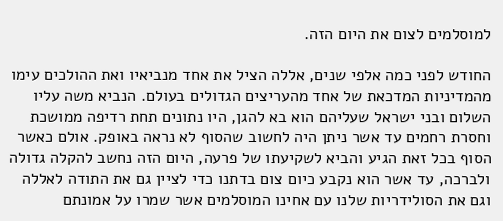למוסלמים לצום את היום הזה.

החודש לפני כמה אלפי שנים, אללה הציל את אחד מנביאיו ואת ההולכים עימו מהמדיניות המדכאת של אחד מהעריצים הגדולים בעולם. הנביא משה עליו השלום ובני ישראל שעליהם הוא בא להגן, היו נתונים תחת רדיפה ממושכת וחסרת רחמים עד אשר ניתן היה לחשוב שהסוף לא נראה באופק. אולם כאשר הסוף בכל זאת הגיע והביא לשקיעתו של פרעה, היום הזה נחשב להקלה גדולה ולברכה, עד אשר הוא נקבע כיום צום בדתנו כדי לציין גם את התודה לאללה וגם את הסולידריות שלנו עם אחינו המוסלמים אשר שמרו על אמונתם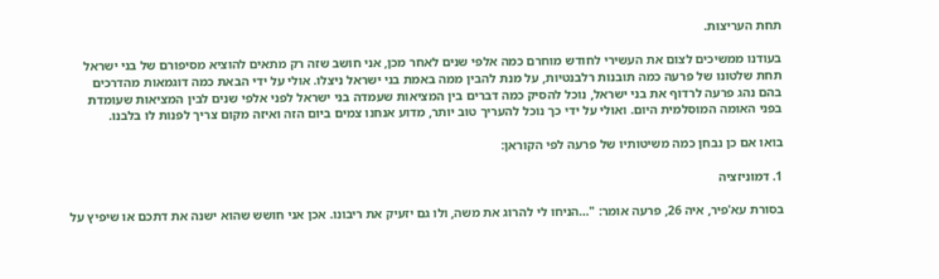תחת העריצות.

בעודנו ממשיכים לצום את העשירי לחודש מוחרם כמה אלפי שנים לאחר מכן, אני חושב שזה רק מתאים להוציא מסיפורם של בני ישראל תחת שלטונו של פרעה כמה תובנות רלבנטיות, על מנת להבין ממה באמת בני ישראל ניצלו. אולי על ידי הבאת כמה דוגמאות מהדרכים בהם נהג פרעה לרדוף את בני ישראל, נוכל להסיק כמה דברים בין המציאות שעמדה בני ישראל לפני אלפי שנים לבין המציאות שעומדת בפני האומה המוסלמית היום. ואולי על ידי כך נוכל להעריך טוב יותר, מדוע אנחנו צמים ביום הזה ואיזה מקום צריך לפנות לו בלבנו.

בואו אם כן נבחן כמה משיטותיו של פרעה לפי הקוראן:

1. דמוניזציה

בסורת עא'פיר, איה 26, פרעה אומר: "…הניחו לי להרוג את משה, ולו גם יזעיק את ריבונו. אכן אני חושש שהוא ישנה את דתכם או שיפיץ על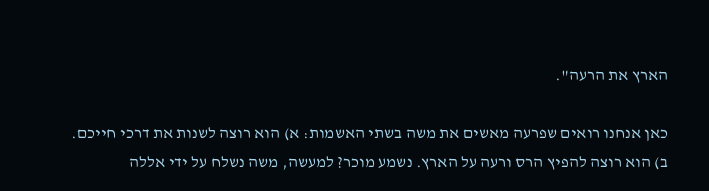הארץ את הרעה".

כאן אנחנו רואים שפרעה מאשים את משה בשתי האשמות: א) הוא רוצה לשנות את דרכי חייכם. ב) הוא רוצה להפיץ הרס ורעה על הארץ. נשמע מוכר? למעשה, משה נשלח על ידי אללה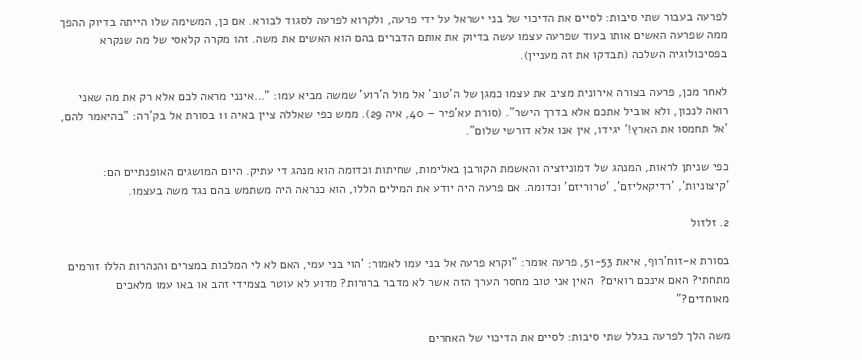לפרעה בעבור שתי סיבות: לסיים את הדיכוי של בני ישראל על ידי פרעה, ולקרוא לפרעה לסגוד לבורא. אם כן, המשימה שלו הייתה בדיוק ההפך ממה שפרעה האשים אותו בעוד שפרעה עצמו עשה בדיוק את אותם הדברים בהם הוא האשים את משה. זהו מקרה קלאסי של מה שנקרא בפסיכולוגיה השלכה (תבדקו את זה מעניין).

לאחר מכן, פרעה בצורה אירונית מציב את עצמו כמגן של ה'טוב' אל מול ה'רוע' שמשה מביא עמו: "…אינני מראה לכם אלא רק את מה שאני רואה לנכון, ולא אוביל אתכם אלא בדרך הישר". (סורת עא'פיר – 40, איה 29). ממש כפי שאללה ציין באיה 11 בסורת אל בק'רה: "בהיאמר להם, 'אל תחמסו את הארץ!' יגידו, אין אנו אלא דורשי שלום".

כפי שניתן לראות, המנהג של דמוניזציה והאשמת הקורבן באלימות, שחיתות וכדומה הוא מנהג די עתיק. היום המושגים האופנתיים הם: 'קיצוניות', 'רדיקאליזם', 'טרוריזם' וכדומה. אם פרעה היה יודע את המילים הללו, הוא כנראה היה משתמש בהם נגד משה בעצמו.

2. זלזול

בסורת א-זוח'רוף, איאת 51-53, פרעה אומר: "וקרא פרעה אל בני עמו לאמור: 'הוי בני עמי, האם לא לי המלכות במצרים והנהרות הללו זורמים מתחתי? האם אינכם רואים?  האין אני טוב מחסר הערך הזה אשר לא מדבר ברורות? מדוע לא עוטר בצמידי זהב או באו עמו מלאכים מאוחדים?"

משה הלך לפרעה בגלל שתי סיבות: לסיים את הדיכוי של האחרים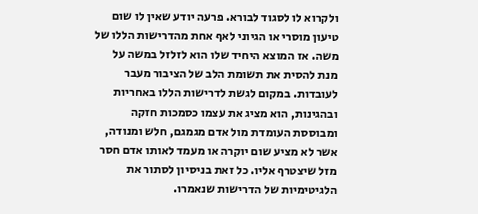ולקרוא לו לסגוד לבורא. פרעה יודע שאין לו שום טיעון מוסרי או הגיוני לאף אחת מהדרישות הללו של משה. אז המוצא היחיד שלו הוא לזלזל במשה על מנת להסית את תשומת הלב של הציבור מעבר לעובדות. במקום לגשת לדרישות הללו באחריות ובהגינות, הוא מציג את עצמו כסמכות חזקה ומבוססת העומדת מול אדם מגמגם, חלש ומנודה, אשר לא מציע שום יוקרה או מעמד לאותו אדם חסר מזל שיצטרף אליו. כל זאת בניסיון לסתור את הלגיטימיות של הדרישות שנאמרו.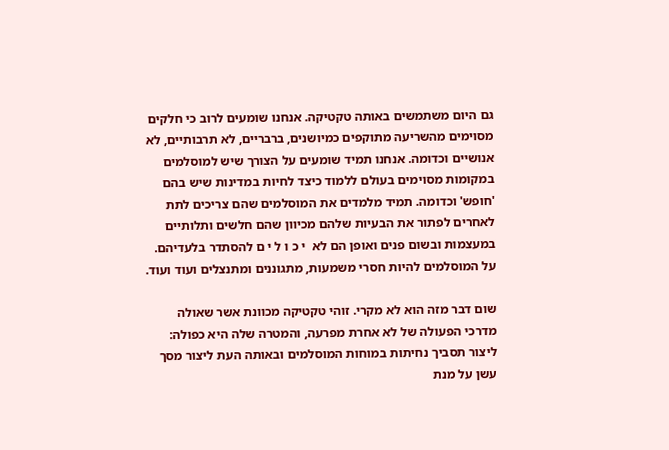גם היום משתמשים באותה טקטיקה. אנחנו שומעים לרוב כי חלקים מסוימים מהשריעה מתוקפים כמיושנים, ברבריים, לא תרבותיים, לא אנושיים וכדומה. אנחנו תמיד שומעים על הצורך שיש למוסלמים במקומות מסוימים בעולם ללמוד כיצד לחיות במדינות שיש בהם 'חופש' וכדומה. תמיד מלמדים את המוסלמים שהם צריכים לתת לאחרים לפתור את הבעיות שלהם מכיוון שהם חלשים ותלותיים במעצמות ובשום פנים ואופן הם לא  י כ ו ל י ם להסתדר בלעדיהם. על המוסלמים להיות חסרי משמעות, מתגוננים ומתנצלים ועוד ועוד.

שום דבר מזה הוא לא מקרי. זוהי טקטיקה מכוונת אשר שאולה מדרכי הפעולה של לא אחרת מפרעה, והמטרה שלה היא כפולה: ליצור תסביך נחיתות במוחות המוסלמים ובאותה העת ליצור מסך עשן על מנת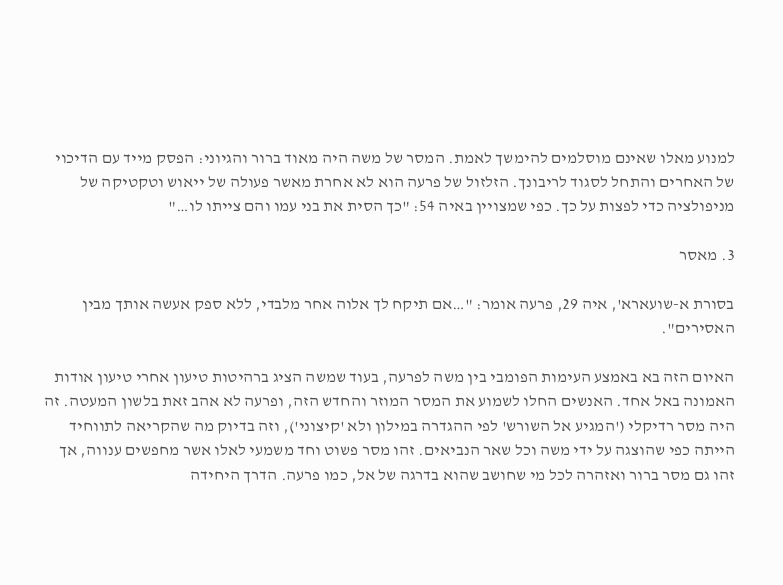למנוע מאלו שאינם מוסלמים להימשך לאמת. המסר של משה היה מאוד ברור והגיוני: הפסק מייד עם הדיכוי של האחרים והתחל לסגוד לריבונך. הזלזול של פרעה הוא לא אחרת מאשר פעולה של ייאוש וטקטיקה של מניפולציה כדי לפצות על כך. כפי שמצויין באיה 54: "כך הסית את בני עמו והם צייתו לו…"

3. מאסר

בסורת א-שועארא', איה 29, פרעה אומר: "…אם תיקח לך אלוה אחר מלבדי, ללא ספק אעשה אותך מבין האסירים".

האיום הזה בא באמצע העימות הפומבי בין משה לפרעה, בעוד שמשה הציג ברהיטות טיעון אחרי טיעון אודות האמונה באל אחד. האנשים החלו לשמוע את המסר המוזר והחדש הזה, ופרעה לא אהב זאת בלשון המעטה. זה היה מסר רדיקלי ('המגיע אל השורש' לפי ההגדרה במילון ולא 'קיצוני'), וזה בדיוק מה שהקריאה לתווחיד הייתה כפי שהוצגה על ידי משה וכל שאר הנביאים. זהו מסר פשוט וחד משמעי לאלו אשר מחפשים ענווה, אך זהו גם מסר ברור ואזהרה לכל מי שחושב שהוא בדרגה של אל, כמו פרעה. הדרך היחידה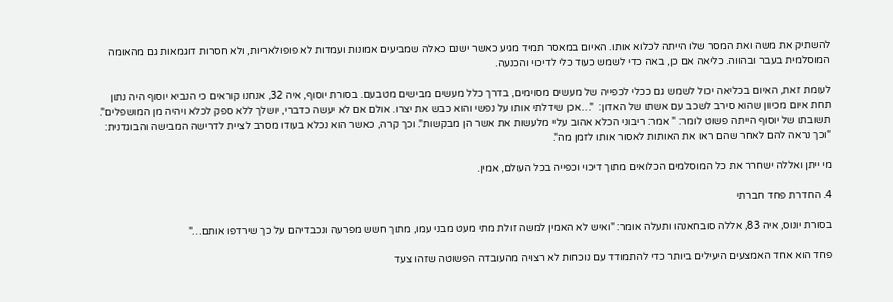להשתיק את משה ואת המסר שלו הייתה לכלוא אותו. האיום במאסר תמיד מגיע כאשר ישנם כאלה שמביעים אמונות ועמדות לא פופולאריות, ולא חסרות דוגמאות גם מהאומה המוסלמית בעבר ובהווה. כליאה אם כן, באה כדי לשמש כעוד כלי לדיכוי והכנעה.

לעומת זאת, האיום בכליאה יכול לשמש גם ככלי לכפייה של מעשים מסוימים, בדרך כלל מעשים מבישים מטבעם. בסורת יוסוף, איה 32, אנחנו קוראים כי הנביא יוסוף היה נתון תחת איום מכיוון שהוא סירב לשכב עם אשתו של האדון:  "…אכן שידלתי אותו על נפשי והוא כבש את יצרו. אולם אם לא יעשה כדברי, יושלך ללא ספק לכלא ויהיה מן המושפלים". תשובתו של יוסוף הייתה פשוט לומר: " אמר: ריבוני הכלא אהוב עליי מלעשות את אשר הן מבקשות". וכך קרה, כאשר הוא נכלא בעודו מסרב לציית לדרישה המבישה והבוגדנית: "וכך נראה להם לאחר שהם ראו את האותות לאסור אותו לזמן מה".

מי ייתן ואללה ישחרר את כל המוסלמים הכלואים מתוך דיכוי וכפייה בכל העולם, אמין.

4. החדרת פחד חברתי

בסורת יונוס, איה 83, אללה סובחאנהו ותעלה אומר: "ואיש לא האמין למשה זולת מתי מעט מבני עמו, מתוך חשש מפרעה ונכבדיהם על כך שירדפו אותם…"

פחד הוא אחד האמצעים היעילים ביותר כדי להתמודד עם נוכחות לא רצויה מהעובדה הפשוטה שזהו צעד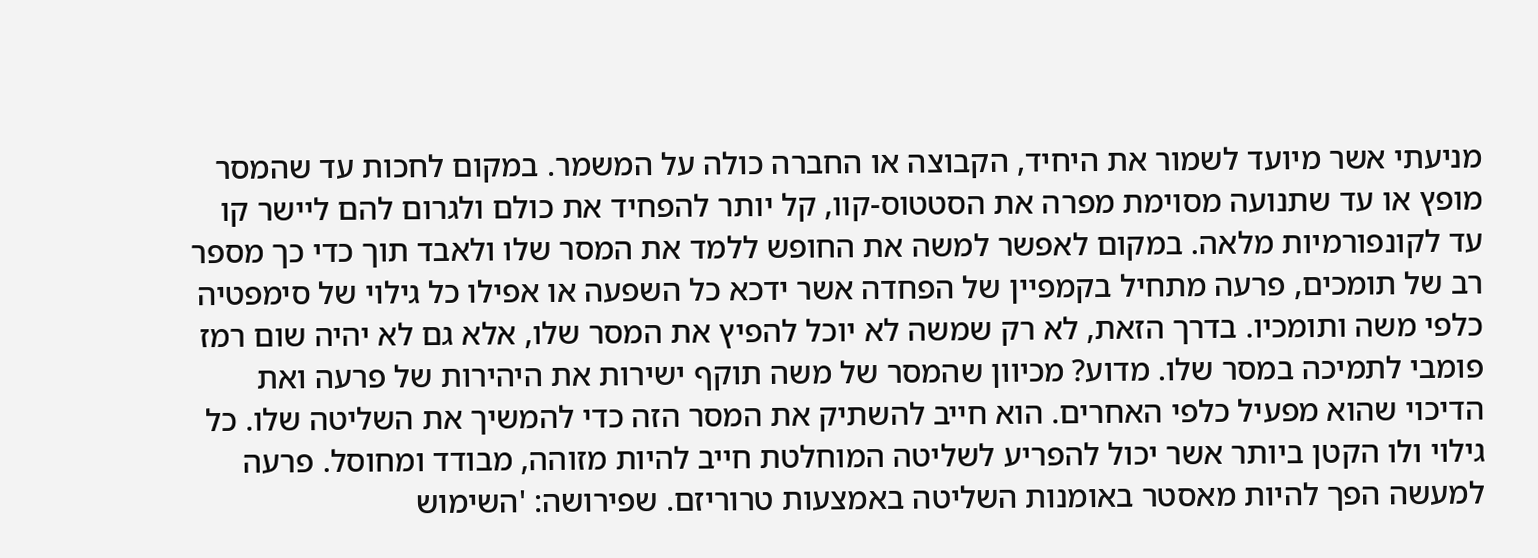מניעתי אשר מיועד לשמור את היחיד, הקבוצה או החברה כולה על המשמר. במקום לחכות עד שהמסר מופץ או עד שתנועה מסוימת מפרה את הסטטוס-קוו, קל יותר להפחיד את כולם ולגרום להם ליישר קו עד לקונפורמיות מלאה. במקום לאפשר למשה את החופש ללמד את המסר שלו ולאבד תוך כדי כך מספר רב של תומכים, פרעה מתחיל בקמפיין של הפחדה אשר ידכא כל השפעה או אפילו כל גילוי של סימפטיה כלפי משה ותומכיו. בדרך הזאת, לא רק שמשה לא יוכל להפיץ את המסר שלו, אלא גם לא יהיה שום רמז פומבי לתמיכה במסר שלו. מדוע? מכיוון שהמסר של משה תוקף ישירות את היהירות של פרעה ואת הדיכוי שהוא מפעיל כלפי האחרים. הוא חייב להשתיק את המסר הזה כדי להמשיך את השליטה שלו. כל גילוי ולו הקטן ביותר אשר יכול להפריע לשליטה המוחלטת חייב להיות מזוהה, מבודד ומחוסל. פרעה למעשה הפך להיות מאסטר באומנות השליטה באמצעות טרוריזם. שפירושה: 'השימוש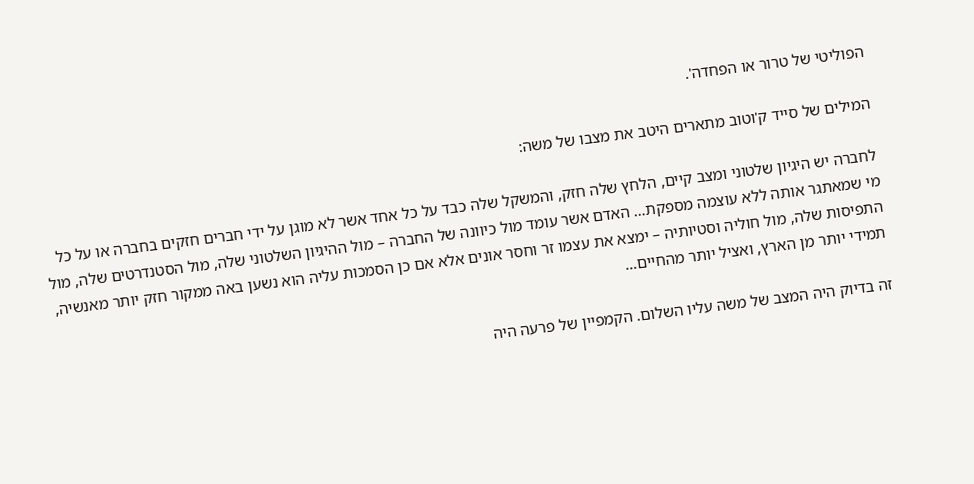הפוליטי של טרור או הפחדה'.

המילים של סייד ק'וטוב מתארים היטב את מצבו של משה:

לחברה יש היגיון שלטוני ומצב קיים, הלחץ שלה חזק, והמשקל שלה כבד על כל אחד אשר לא מוגן על ידי חברים חזקים בחברה או על כל מי שמאתגר אותה ללא עוצמה מספקת… האדם אשר עומד מול כיוונה של החברה – מול ההיגיון השלטוני שלה, מול הסטנדרטים שלה, מול התפיסות שלה, מול חוליה וסטיותיה – ימצא את עצמו זר וחסר אונים אלא אם כן הסמכות עליה הוא נשען באה ממקור חזק יותר מאנשיה, תמידי יותר מן הארץ, ואציל יותר מהחיים…

זה בדיוק היה המצב של משה עליו השלום. הקמפיין של פרעה היה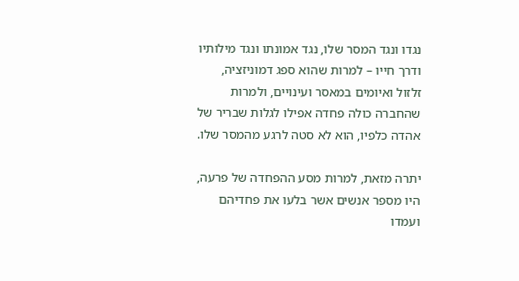נגדו ונגד המסר שלו, נגד אמונתו ונגד מילותיו ודרך חייו – למרות שהוא ספג דמוניזציה, זלזול ואיומים במאסר ועינויים, ולמרות שהחברה כולה פחדה אפילו לגלות שבריר של אהדה כלפיו, הוא לא סטה לרגע מהמסר שלו.

יתרה מזאת, למרות מסע ההפחדה של פרעה, היו מספר אנשים אשר בלעו את פחדיהם ועמדו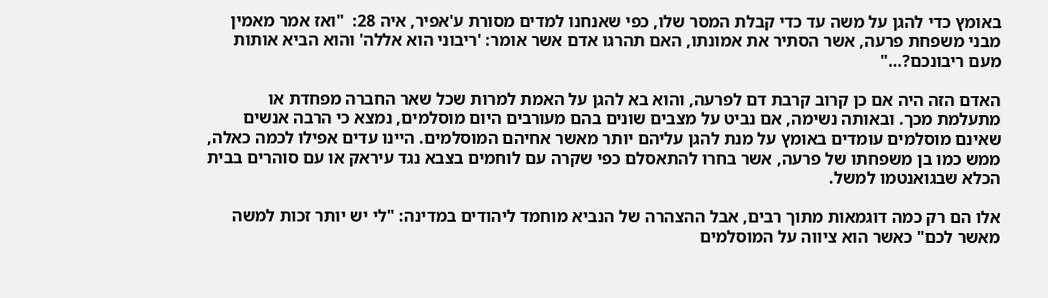באומץ כדי להגן על משה עד כדי קבלת המסר שלו, כפי שאנחנו למדים מסורת ע'אפיר, איה 28:  "ואז אמר מאמין מבני משפחת פרעה, אשר הסתיר את אמונתו, האם תהרגו אדם אשר אומר: 'ריבוני הוא אללה' והוא הביא אותות מעם ריבונכם?…"

האדם הזה היה אם כן קרוב קרבת דם לפרעה, והוא בא להגן על האמת למרות שכל שאר החברה מפחדת או מתעלמת מכך. ובאותה נשימה, אם נביט על מצבים שונים בהם מעורבים היום מוסלמים, נמצא כי הרבה אנשים שאינם מוסלמים עומדים באומץ על מנת להגן עליהם יותר מאשר אחיהם המוסלמים. היינו עדים אפילו לכמה כאלה, ממש כמו בן משפחתו של פרעה, אשר בחרו להתאסלם כפי שקרה עם לוחמים בצבא נגד עיראק או עם סוהרים בבית הכלא שבגואנטמו למשל.

אלו הם רק כמה דוגמאות מתוך רבים, אבל ההצהרה של הנביא מוחמד ליהודים במדינה: "לי יש יותר זכות למשה מאשר לכם" כאשר הוא ציווה על המוסלמים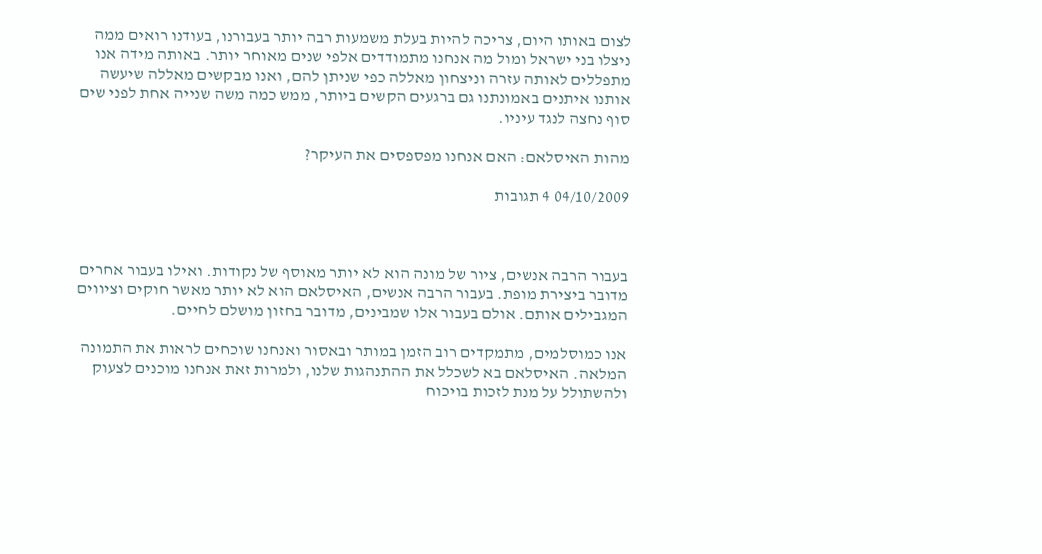לצום באותו היום, צריכה להיות בעלת משמעות רבה יותר בעבורנו, בעודנו רואים ממה ניצלו בני ישראל ומול מה אנחנו מתמודדים אלפי שנים מאוחר יותר. באותה מידה אנו מתפללים לאותה עזרה וניצחון מאללה כפי שניתן להם, ואנו מבקשים מאללה שיעשה אותנו איתנים באמונתנו גם ברגעים הקשים ביותר, ממש כמה משה שנייה אחת לפני שים סוף נחצה לנגד עיניו.

מהות האיסלאם: האם אנחנו מפספסים את העיקר?

04/10/2009 4 תגובות



בעבור הרבה אנשים, ציור של מונה הוא לא יותר מאוסף של נקודות. ואילו בעבור אחרים מדובר ביצירת מופת. בעבור הרבה אנשים, האיסלאם הוא לא יותר מאשר חוקים וציווים המגבילים אותם. אולם בעבור אלו שמבינים, מדובר בחזון מושלם לחיים.

אנו כמוסלמים, מתמקדים רוב הזמן במותר ובאסור ואנחנו שוכחים לראות את התמונה המלאה. האיסלאם בא לשכלל את ההתנהגות שלנו, ולמרות זאת אנחנו מוכנים לצעוק ולהשתולל על מנת לזכות בויכוח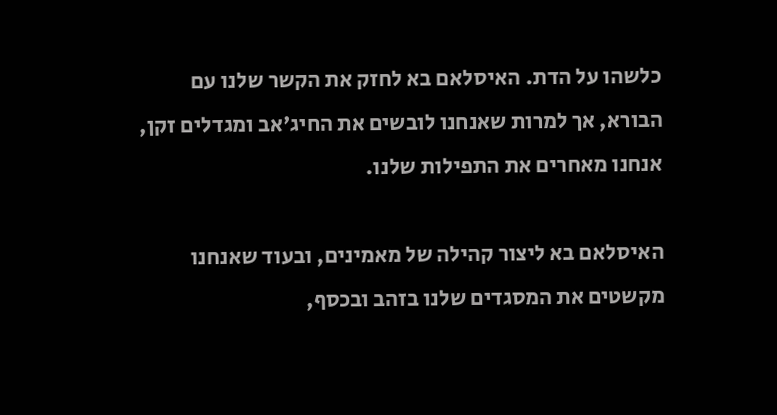כלשהו על הדת. האיסלאם בא לחזק את הקשר שלנו עם הבורא, אך למרות שאנחנו לובשים את החיג'אב ומגדלים זקן, אנחנו מאחרים את התפילות שלנו.

האיסלאם בא ליצור קהילה של מאמינים, ובעוד שאנחנו מקשטים את המסגדים שלנו בזהב ובכסף,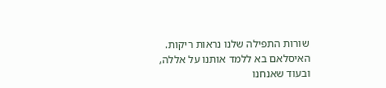שורות התפילה שלנו נראות ריקות. האיסלאם בא ללמד אותנו על אללה, ובעוד שאנחנו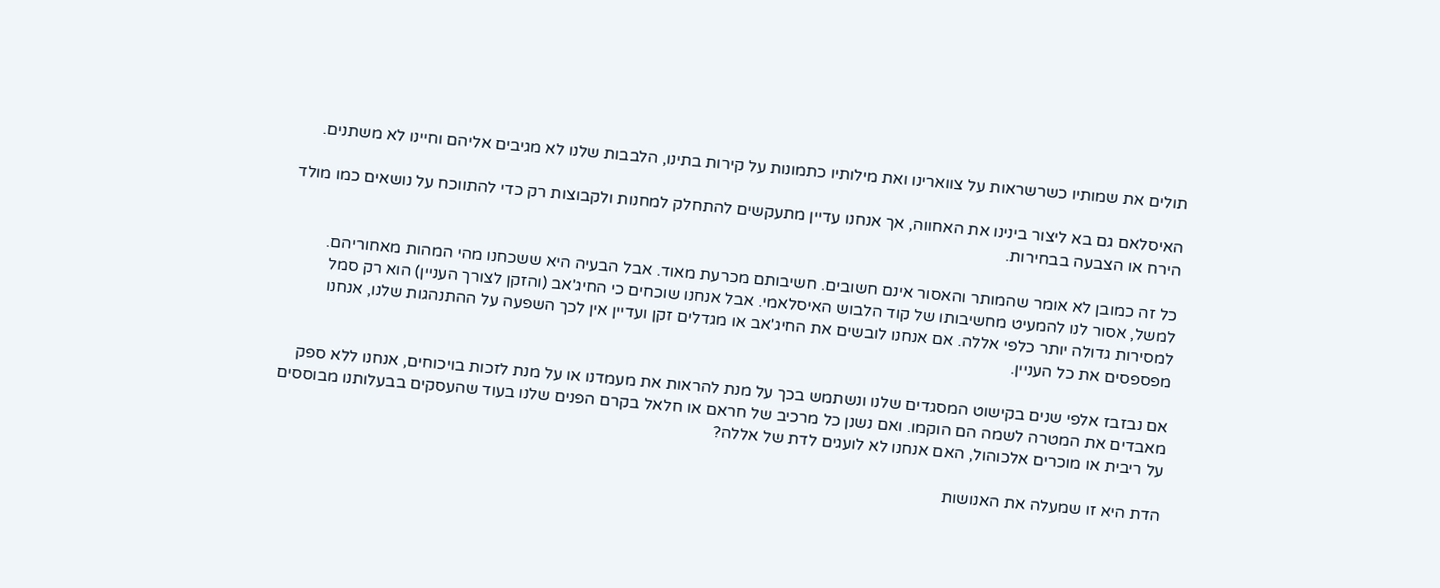תולים את שמותיו כשרשראות על צווארינו ואת מילותיו כתמונות על קירות בתינו, הלבבות שלנו לא מגיבים אליהם וחיינו לא משתנים.

האיסלאם גם בא ליצור בינינו את האחווה, אך אנחנו עדיין מתעקשים להתחלק למחנות ולקבוצות רק כדי להתווכח על נושאים כמו מולד הירח או הצבעה בבחירות.

כל זה כמובן לא אומר שהמותר והאסור אינם חשובים. חשיבותם מכרעת מאוד. אבל הבעיה היא ששכחנו מהי המהות מאחוריהם. למשל, אסור לנו להמעיט מחשיבותו של קוד הלבוש האיסלאמי. אבל אנחנו שוכחים כי החיג'אב (והזקן לצורך העניין) הוא רק סמל למסירות גדולה יותר כלפי אללה. אם אנחנו לובשים את החיג'אב או מגדלים זקן ועדיין אין לכך השפעה על ההתנהגות שלנו, אנחנו מפספסים את כל העניין.

אם נבזבז אלפי שנים בקישוט המסגדים שלנו ונשתמש בכך על מנת להראות את מעמדנו או על מנת לזכות בויכוחים, אנחנו ללא ספק מאבדים את המטרה לשמה הם הוקמו. ואם נשנן כל מרכיב של חראם או חלאל בקרם הפנים שלנו בעוד שהעסקים בבעלותנו מבוססים על ריבית או מוכרים אלכוהול, האם אנחנו לא לועגים לדת של אללה?

הדת היא זו שמעלה את האנושות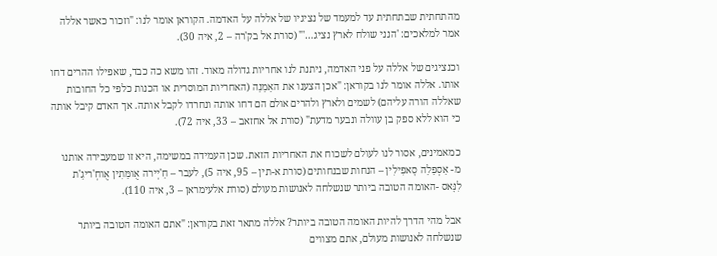מהתחתית שבתחתית עד למעמד של נציגיו של אללה על האדמה. הקוראן אומר לנו: "וזכור כאשר אללה אמר למלאכים: 'הנני שולח לארץ נציג…'" (סורת אל בק'רה – 2, איה 30).

וכנציגים של אללה על פני האדמה, ניתנת לנו אחריות גדולה מאוד. זהו משא כה כבד, שאפילו ההרים דחו אותו. אללה אומר לנו בקוראן: "אכן הצענו את האַמַנַה (האחריות המוסרית או הכנות כלפי כל החובות שאללה הורה עליהם) לשמים ולארץ ולהרים אולם הם דחו אותה ונחרדו לקבל אותה. אך האדם קיבל אותה כי הוא ללא ספק בן עוולה ונבער מדעת" (סורת אל אחזאב – 33, איה 72).

כמאמינים, אסור לנו לעולם לשכוח את האחריות הזאת. שכן העמידה במשימה, היא זו שמעבירה אותנו מ- אַסְפַלַה סָאפִילִין – הנחות שבנחותים (סורת א-תין – 95, איה 5), לעבר – חַ'יְירה אֻומַּתִין אֻוחְ'ריגַ'ת לִנָּאס -האומה הטובה ביותר שנשלחה לאנושות מעולם (סורת אלעימראן – 3, איה 110).

אבל מהי הדרך להיות האומה הטובה ביותר? אללה מתאר זאת בקוראן: "אתם האומה הטובה ביותר שנשלחה לאנושות מעולם, אתם מצווים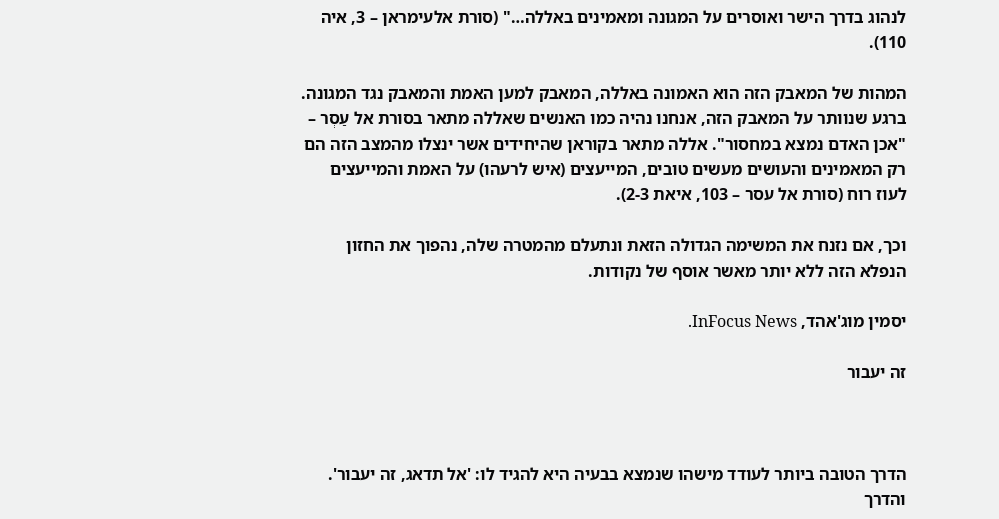לנהוג בדרך הישר ואוסרים על המגונה ומאמינים באללה…" (סורת אלעימראן – 3, איה 110).

המהות של המאבק הזה הוא האמונה באללה, המאבק למען האמת והמאבק נגד המגונה. ברגע שנוותר על המאבק הזה, אנחנו נהיה כמו האנשים שאללה מתאר בסורת אל עַסְר – "אכן האדם נמצא במחסור". אללה מתאר בקוראן שהיחידים אשר ינצלו מהמצב הזה הם רק המאמינים והעושים מעשים טובים, המייעצים (איש לרעהו) על האמת והמייעצים לעוז רוח (סורת אל עסר – 103, איאת 2-3).

וכך, אם נזנח את המשימה הגדולה הזאת ונתעלם מהמטרה שלה, נהפוך את החזון הנפלא הזה ללא יותר מאשר אוסף של נקודות.

יסמין מוג'אהד, InFocus News.

זה יעבור



הדרך הטובה ביותר לעודד מישהו שנמצא בבעיה היא להגיד לו: 'אל תדאג, זה יעבור'. והדרך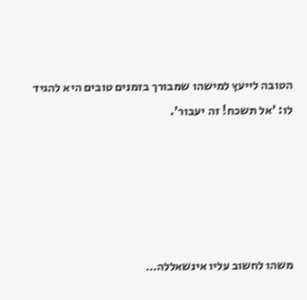הטובה לייעץ למישהו שמבורך בזמנים טובים היא להגיד לו: 'אל תשכח! זה יעבור'.





משהו לחשוב עליו אינשאללה…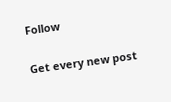Follow

Get every new post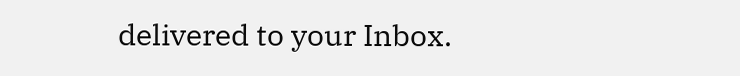delivered to your Inbox.